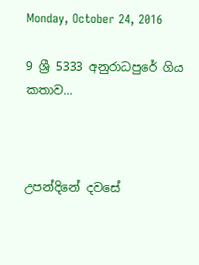Monday, October 24, 2016

9 ශ්‍රී 5333 අනුරාධපුරේ ගිය කතාව...



උපන්දිනේ දවසේ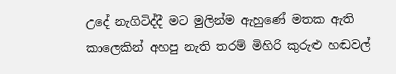උදේ නැගිටිද්දී මට මුලින්ම ඇහුණේ මතක ඇති කාලෙකින් අහපු නැති තරම් මිහිරි කුරුළු හඬවල්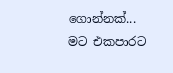ගොන්නක්... මට එකපාරට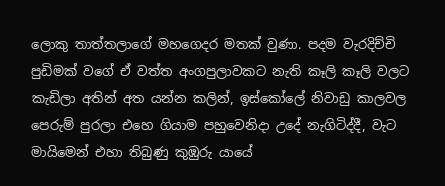ලොකු තාත්තලාගේ මහගෙදර මතක් වුණා. පදම වැරදිච්චි පුඩිමක් වගේ ඒ වත්ත අංගපුලාවකට නැති කෑලි කෑලි වලට කැඩිලා අතින් අත යන්න කලින්, ඉස්කෝලේ නිවාඩු කාලවල පෙරුම් පුරලා එහෙ ගියාම පහුවෙනිදා උදේ නැගිටිද්දී, වැට මායිමෙන් එහා තිබුණු කුඹුරු යායේ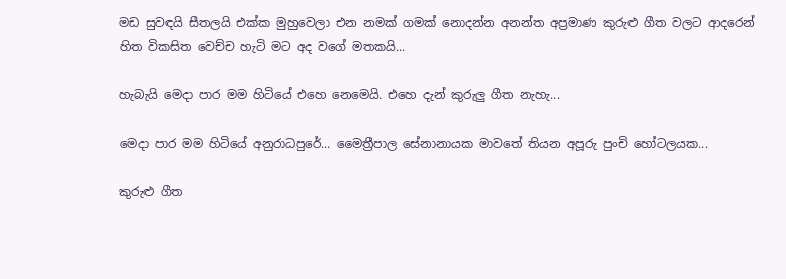මඩ සුවඳයි සීතලයි එක්ක මුහුවෙලා එන නමක් ගමක් නොදන්න අනන්ත අප්‍රමාණ කුරුළු ගීත වලට ආදරෙන් හිත විකසිත වෙච්ච හැටි මට අද වගේ මතකයි...

හැබැයි මෙදා පාර මම හිටියේ එහෙ නෙමෙයි. එහෙ දැන් කුරුලු ගීත නැහැ...

මෙදා පාර මම හිටියේ අනුරාධපුරේ... මෛත්‍රීපාල සේනානායක මාවතේ තියන අපූරු පුංචි හෝටලයක...

කුරුළු ගීත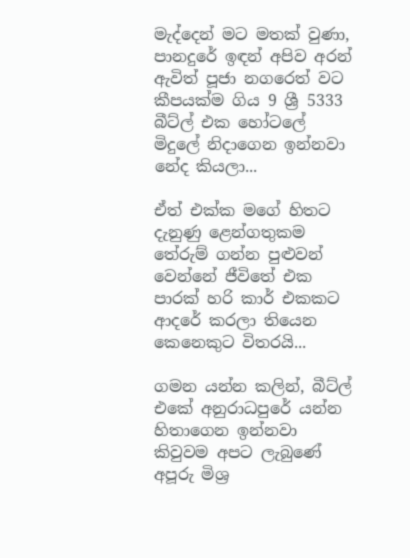මැද්දෙන් මට මතක් වුණා, පානදුරේ ඉඳන් අපිව අරන් ඇවිත් පූජා නගරෙත් වට කීපයක්ම ගිය 9 ශ්‍රී 5333 බීට්ල් එක හෝටලේ මිදුලේ නිදාගෙන ඉන්නවා නේද කියලා...

ඒත් එක්ක මගේ හිතට දැනුණු ළෙන්ගතුකම තේරුම් ගන්න පුළුවන් වෙන්නේ ජීවිතේ එක පාරක් හරි කාර් එකකට ආදරේ කරලා තියෙන කෙනෙකුට විතරයි...

ගමන යන්න කලින්, බීට්ල් එකේ අනුරාධපුරේ යන්න හිතාගෙන ඉන්නවා කිවුවම අපට ලැබුණේ අපූරු මිශ්‍ර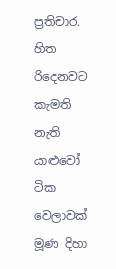ප්‍රතිචාර. හිත රිදෙනවට කැමති නැති යාළුවෝ ටික වෙලාවක් මූණ දිහා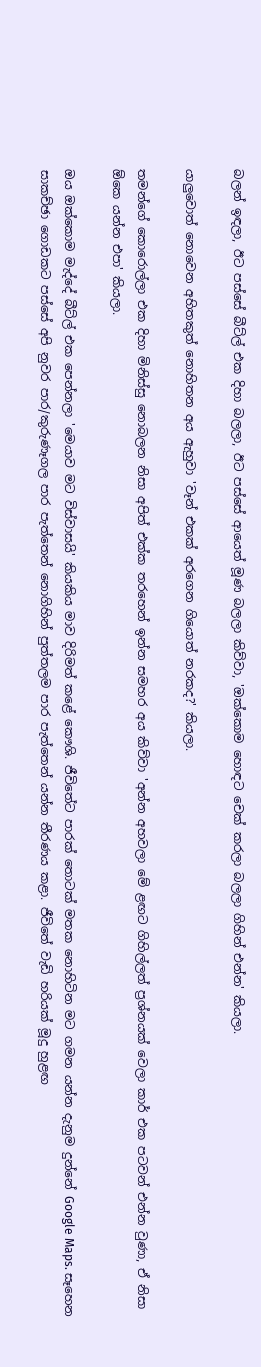බලන් ඉඳලා, ඊට පස්සේ බීට්ල් එක දිහා බලලා, ඊට පස්සේ ආයෙත් මූණ බලලා කිව්වා, 'ඔක්කොම හොඳට චෙක් කරලා බලලා ගිහින් එන්න' කියලා.

යාලුවොත් නොවෙන අහිතකුත් නොහිතන අය ඇහුවා 'වෑන් එකක් අරගෙන ගියොත් නරකද?' කියලා.

තමන්ගේ කොරොල්ලා එක දිහා මිනිස්සු නොබලන නිසා අපිත් එක්ක තරහෙන් ඉන්න සමහර අය කිව්වා 'අන්න අහවලා මේ ළඟට ගිහිල්ලත් ප්‍රශ්නයක් වෙලා කාර් එක පටවන් එන්න වුණා, ඒ නිසා ඕකෙ යන්න එපා' කියලා.

ඔය ඔක්කොම මැද්දේ බීට්ල් එක පෙන්නලා 'මෙයාව මට විස්වාසයි' කියකිය මාව දිරිමත් කළේ කෞශි. ජීවිතේට පාරක් තොටක් මතක නොහිටින මට ගමන යන්න දැනුම දුන්නේ Google Maps. සෑහෙන සාකච්ඡා ගොඩකට පස්සේ අපි නුවර පාර/කුරුණෑගල පාර පැත්තෙන් නොගිහින් පුත්තලම පාර පැත්තෙන් යන්න තීරණය කළා. ජීවිතේ වැඩි හරියක් මූදු හුළඟ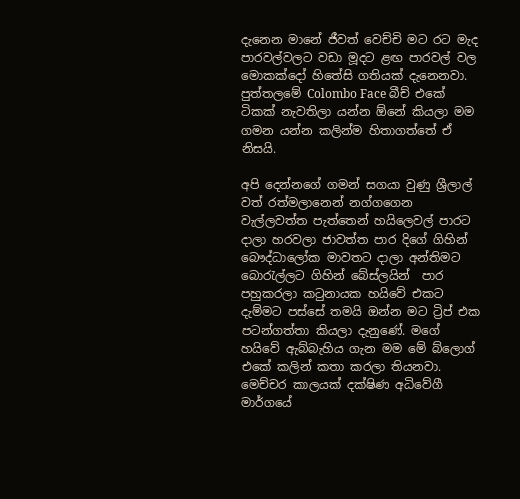දැනෙන මානේ ජීවත් වෙච්චි මට රට මැද පාරවල්වලට වඩා මූදට ළඟ පාරවල් වල මොකක්දෝ හිතේසි ගතියක් දැනෙනවා. පුත්තලමේ Colombo Face බීච් එකේ ටිකක් නැවතිලා යන්න ඕනේ කියලා මම ගමන යන්න කලින්ම හිතාගත්තේ ඒ නිසයි.

අපි දෙන්නගේ ගමන් සගයා වුණු ශ්‍රීලාල් වත් රත්මලානෙන් නග්ගගෙන වැල්ලවත්ත පැත්තෙන් හයිලෙවල් පාරට දාලා හරවලා ජාවත්ත පාර දිගේ ගිහින් බෞද්ධාලෝක මාවතට දාලා අන්තිමට බොරැල්ලට ගිහින් බේස්ලයින්  පාර පහුකරලා කටුනායක හයිවේ එකට දැම්මට පස්සේ තමයි ඔන්න මට ට්‍රිප් එක පටන්ගත්තා කියලා දැනුණේ. මගේ හයිවේ ඇබ්බැහිය ගැන මම මේ බ්ලොග් එකේ කලින් කතා කරලා තියනවා. මෙච්චර කාලයක් දක්ෂිණ අධිවේගී මාර්ගයේ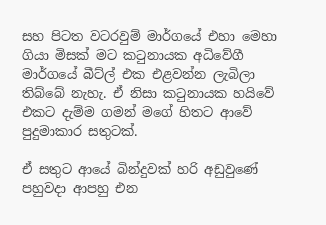සහ පිටත වටරවුම් මාර්ගයේ එහා මෙහා ගියා මිසක් මට කටුනායක අධිවේගී මාර්ගයේ බීට්ල් එක එළවන්න ලැබිලා තිබ්බේ නැහැ. ඒ නිසා කටුනායක හයිවේ එකට දැම්ම ගමන් මගේ හිතට ආවේ පුදුමාකාර සතුටක්.

ඒ සතුට ආයේ බින්දුවක් හරි අඩුවුණේ පහුවදා ආපහු එන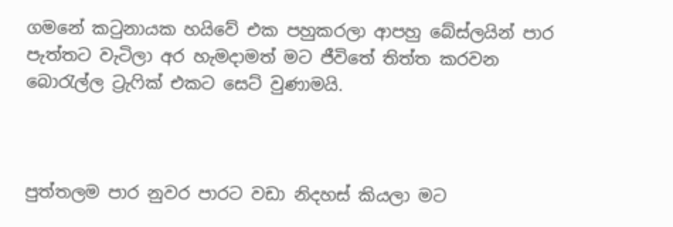ගමනේ කටුනායක හයිවේ එක පහුකරලා ආපහු බේස්ලයින් පාර පැත්තට වැටිලා අර හැමදාමත් මට ජීවිතේ තිත්ත කරවන බොරැල්ල ට්‍රැෆික් එකට සෙට් වුණාමයි.



පුත්තලම පාර නුවර පාරට වඩා නිදහස් කියලා මට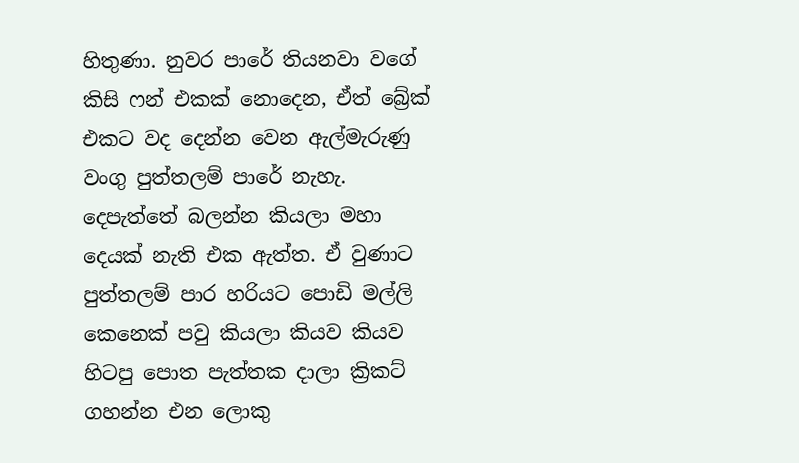හිතුණා. නුවර පාරේ තියනවා වගේ කිසි ෆන් එකක් නොදෙන, ඒත් බ්‍රේක් එකට වද දෙන්න වෙන ඇල්මැරුණු වංගු පුත්තලම් පාරේ නැහැ. දෙපැත්තේ බලන්න කියලා මහා දෙයක් නැති එක ඇත්ත. ඒ වුණාට පුත්තලම් පාර හරියට පොඩි මල්ලි කෙනෙක් පවු කියලා කියව කියව හිටපු පොත පැත්තක දාලා ක්‍රිකට් ගහන්න එන ලොකු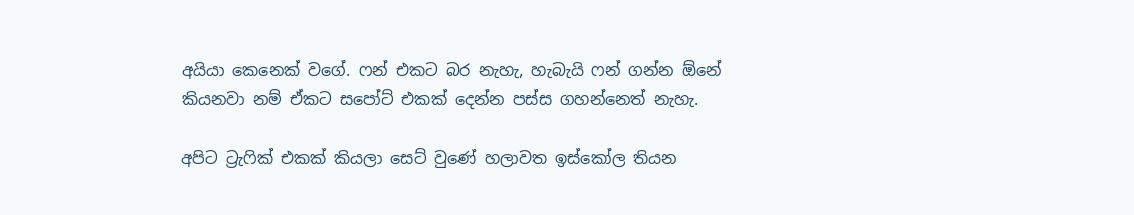අයියා කෙනෙක් වගේ. ෆන් එකට බර නැහැ, හැබැයි ෆන් ගන්න ඕනේ කියනවා නම් ඒකට සපෝට් එකක් දෙන්න පස්ස ගහන්නෙත් නැහැ.

අපිට ට්‍රැෆික් එකක් කියලා සෙට් වුණේ හලාවත ඉස්කෝල තියන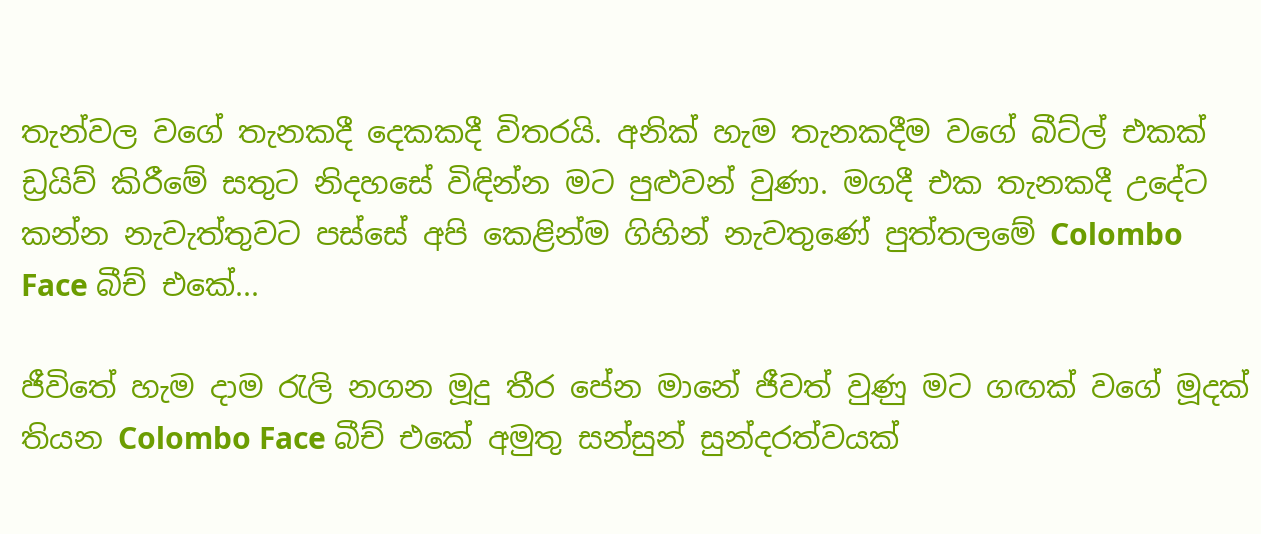තැන්වල වගේ තැනකදී දෙකකදී විතරයි. අනික් හැම තැනකදීම වගේ බීට්ල් එකක් ඩ්‍රයිව් කිරීමේ සතුට නිදහසේ විඳින්න මට පුළුවන් වුණා. මගදී එක තැනකදී උදේට කන්න නැවැත්තුවට පස්සේ අපි කෙළින්ම ගිහින් නැවතුණේ පුත්තලමේ Colombo Face බීච් එකේ...

ජීවිතේ හැම දාම රැලි නගන මූදු තීර පේන මානේ ජීවත් වුණු මට ගඟක් වගේ මූදක් තියන Colombo Face බීච් එකේ අමුතු සන්සුන් සුන්දරත්වයක්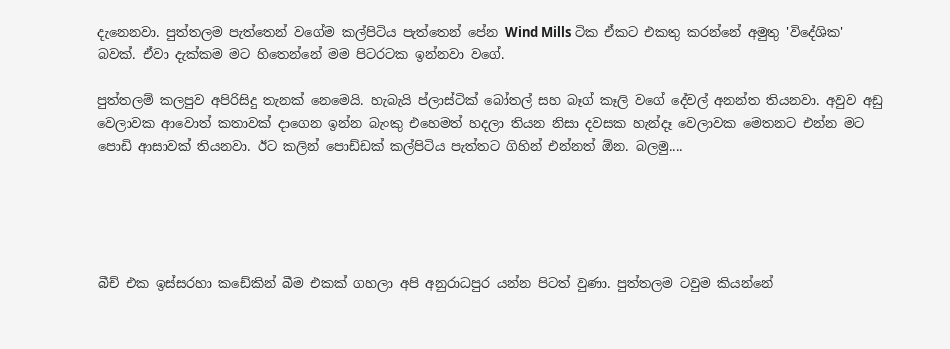දැනෙනවා. පුත්තලම පැත්තෙන් වගේම කල්පිටිය පැත්තෙන් පේන Wind Mills ටික ඒකට එකතු කරන්නේ අමුතු 'විදේශික' බවක්. ඒවා දැක්කම මට හිතෙන්නේ මම පිටරටක ඉන්නවා වගේ.

පුත්තලම් කලපුව අපිරිසිදු තැනක් නෙමෙයි. හැබැයි ප්ලාස්ටික් බෝතල් සහ බෑග් කෑලි වගේ දේවල් අනන්ත තියනවා. අවුව අඩු වෙලාවක ආවොත් කතාවක් දාගෙන ඉන්න බැංකු එහෙමත් හදලා තියන නිසා දවසක හැන්දෑ වෙලාවක මෙතනට එන්න මට පොඩි ආසාවක් තියනවා. ඊට කලින් පොඩ්ඩක් කල්පිටිය පැත්තට ගිහින් එන්නත් ඕන. බලමු....





බීච් එක ඉස්සරහා කඩේකින් බීම එකක් ගහලා අපි අනුරාධපුර යන්න පිටත් වුණා. පුත්තලම ටවුම කියන්නේ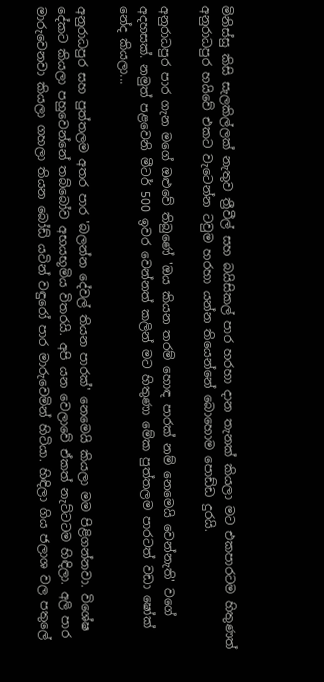මිනිස්සු කිසි සැලකිල්ලක් නැතුව ත්‍රීවීල් සහ බයිසිකල් පාර හරහා දාන තැනක් කියලා මට එකපාරටම හිතුණත් අනුරාධපුර හයිවේ එකට වැටෙන්න ටවුම හරහා යන්න තියෙන්නේ බොහොම පොඩ්ඩ දුරයි.

අනුරාධපුර පාර ගැන මගේ ඔළුවේ තිබුණේ 'ඔය කියන තරම් හොඳ පාරක් නම් නෙමෙයි වෙන්නැති' වගේ අදහසක්. නමුත් පළවෙනි මීටර් 500 ඉවර වෙන්නත් කලින් මට හිතුණා මේක පුත්තලම පාරටත් වඩා ෂෝක් නේද කියලා...

අනුරාධපුර සහ පුත්තලම අතර පාර 'බලන්න දේවල් තියන පාරක්' නෙමෙයි කියලා මම පිළිගන්නවා. විශේෂ දේකට කියලා පහුවෙන්නේ තබ්බෝව අභයභූමිය විතරයි. අපි යන වෙලාවේ ඒකත් නැට්ටටම හිඳිලා. අලි පාර මාරුවෙනවා කියලා ගහලා තියන බෝඩ් යටින් වඳුරෝ පාර මාරුවෙමින් හිටියා. හිඳිලා ගිය ජලාශ වල පතුලේ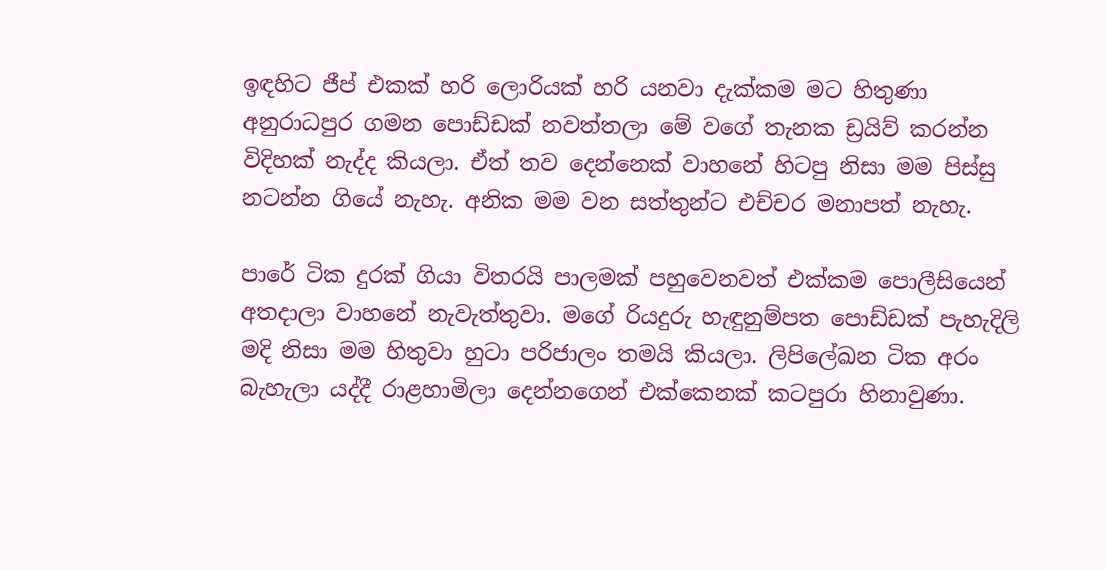ඉඳහිට ජීප් එකක් හරි ලොරියක් හරි යනවා දැක්කම මට හිතුණා අනුරාධපුර ගමන පොඩ්ඩක් නවත්තලා මේ වගේ තැනක ඩ්‍රයිව් කරන්න විදිහක් නැද්ද කියලා. ඒත් තව දෙන්නෙක් වාහනේ හිටපු නිසා මම පිස්සු නටන්න ගියේ නැහැ. අනික මම වන සත්තුන්ට එච්චර මනාපත් නැහැ.

පාරේ ටික දුරක් ගියා විතරයි පාලමක් පහුවෙනවත් එක්කම පොලීසියෙන් අතදාලා වාහනේ නැවැත්තුවා. මගේ රියදුරු හැඳුනුම්පත පොඩ්ඩක් පැහැදිලි මදි නිසා මම හිතුවා හුටා පරිජාලං තමයි කියලා. ලිපිලේඛන ටික අරං බැහැලා යද්දී රාළහාමිලා දෙන්නගෙන් එක්කෙනක් කටපුරා හිනාවුණා.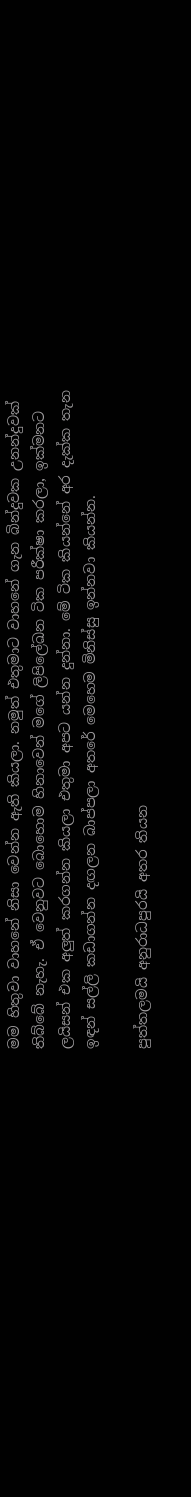මම හිතුවා වාහනේ නිසා වෙන්න ඇති කියලා. නමුත් එතුමාට වාහනේ ගැන බින්දුවක උනන්දුවක් තිබ්බේ නැහැ. ඒ වෙනුවට බොහොම හිනාවෙන් මගේ ලිපිලේඛන ටික පරීක්ෂා කරලා, ඉක්මනට ලයිසන් එක අලුත් කරගන්න කියලා එතුමා අපට යන්න දුන්නා. මේ ටික කියන්නේ අර දැක්ක තැන ඉඳන් සල්ලි කඩාගන්න දඟලන බාප්පලා අතරේ මෙහෙම මිනිස්සු ඉන්නවා කියන්න.

පුත්තලමයි අනුරාධපුරයි අතර තියන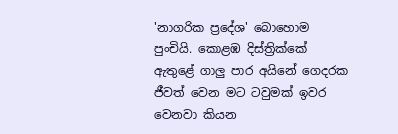'නාගරික ප්‍රදේශ' බොහොම පුංචියි. කොළඹ දිස්ත්‍රික්කේ ඇතුළේ ගාලු පාර අයිනේ ගෙදරක ජීවත් වෙන මට ටවුමක් ඉවර වෙනවා කියන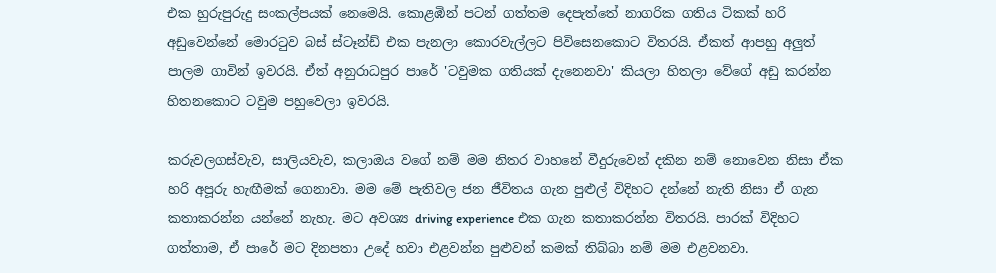එක හුරුපුරුදු සංකල්පයක් නෙමෙයි. කොළඹින් පටන් ගත්තම දෙපැත්තේ නාගරික ගතිය ටිකක් හරි අඩුවෙන්නේ මොරටුව බස් ස්ටෑන්ඩ් එක පැනලා කොරවැල්ලට පිවිසෙනකොට විතරයි. ඒකත් ආපහු අලුත් පාලම ගාවින් ඉවරයි. ඒත් අනුරාධපුර පාරේ 'ටවුමක ගතියක් දැනෙනවා' කියලා හිතලා වේගේ අඩු කරන්න හිතනකොට ටවුම පහුවෙලා ඉවරයි.

කරුවලගස්වැව, සාලියවැව, කලාඔය වගේ නම් මම නිතර වාහනේ වීදුරුවෙන් දකින නම් නොවෙන නිසා ඒක හරි අපූරු හැඟීමක් ගෙනාවා. මම මේ පැතිවල ජන ජීවිතය ගැන පුළුල් විදිහට දන්නේ නැති නිසා ඒ ගැන කතාකරන්න යන්නේ නැහැ. මට අවශ්‍ය driving experience එක ගැන කතාකරන්න විතරයි. පාරක් විදිහට ගත්තාම, ඒ පාරේ මට දිනපතා උදේ හවා එළවන්න පුළුවන් කමක් තිබ්බා නම් මම එළවනවා.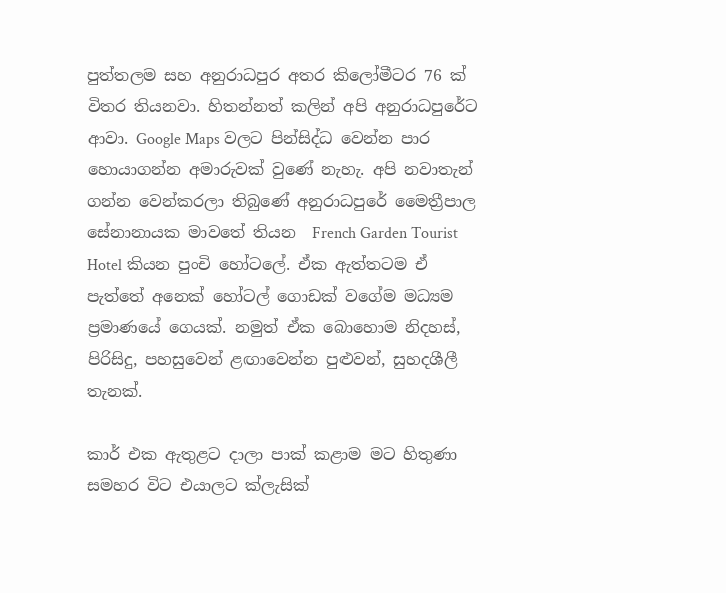පුත්තලම සහ අනුරාධපුර අතර කිලෝමීටර 76 ක් විතර තියනවා. හිතන්නත් කලින් අපි අනුරාධපුරේට ආවා. Google Maps වලට පින්සිද්ධ වෙන්න පාර හොයාගන්න අමාරුවක් වුණේ නැහැ. අපි නවාතැන් ගන්න වෙන්කරලා තිබුණේ අනුරාධපුරේ මෛත්‍රීපාල සේනානායක මාවතේ තියන  French Garden Tourist Hotel කියන පුංචි හෝටලේ. ඒක ඇත්තටම ඒ පැත්තේ අනෙක් හෝටල් ගොඩක් වගේම මධ්‍යම ප්‍රමාණයේ ගෙයක්. නමුත් ඒක බොහොම නිදහස්, පිරිසිදු, පහසුවෙන් ළඟාවෙන්න පුළුවන්, සුහදශීලී තැනක්.

කාර් එක ඇතුළට දාලා පාක් කළාම මට හිතුණා සමහර විට එයාලට ක්ලැසික්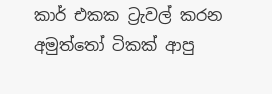කාර් එකක ට්‍රැවල් කරන අමුත්තෝ ටිකක් ආපු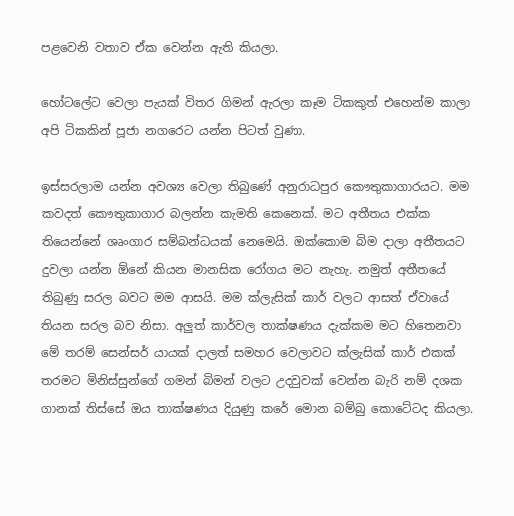පළවෙනි වතාව ඒක වෙන්න ඇති කියලා.

හෝටලේට වෙලා පැයක් විතර ගිමන් ඇරලා කෑම ටිකකුත් එහෙන්ම කාලා අපි ටිකකින් පූජා නගරෙට යන්න පිටත් වුණා.

ඉස්සරලාම යන්න අවශ්‍ය වෙලා තිබුණේ අනුරාධපුර කෞතුකාගාරයට. මම කවදත් කෞතුකාගාර බලන්න කැමති කෙනෙක්. මට අතීතය එක්ක තියෙන්නේ ශෘංගාර සම්බන්ධයක් නෙමෙයි. ඔක්කොම බිම දාලා අතීතයට දුවලා යන්න ඕනේ කියන මානසික රෝගය මට නැහැ. නමුත් අතීතයේ තිබුණු සරල බවට මම ආසයි. මම ක්ලැසික් කාර් වලට ආසත් ඒවායේ තියන සරල බව නිසා. අලුත් කාර්වල තාක්ෂණය දැක්කම මට හිතෙනවා මේ තරම් සෙන්සර් යායක් දාලත් සමහර වෙලාවට ක්ලැසික් කාර් එකක් තරමට මිනිස්සුන්ගේ ගමන් බිමන් වලට උදවුවක් වෙන්න බැරි නම් දශක ගානක් තිස්සේ ඔය තාක්ෂණය දියුණු කරේ මොන බම්බු කොටේටද කියලා.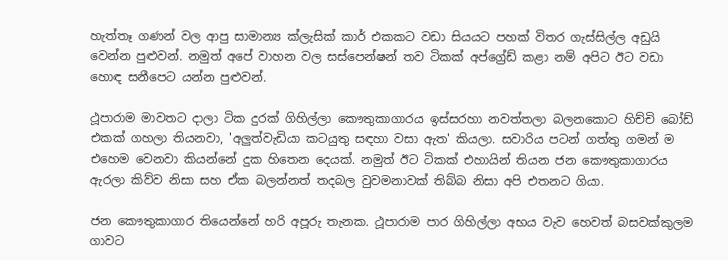හැත්තෑ ගණන් වල ආපු සාමාන්‍ය ක්ලැසික් කාර් එකකට වඩා සියයට පහක් විතර ගැස්සිල්ල අඩුයි වෙන්න පුළුවන්. නමුත් අපේ වාහන වල සස්පෙන්ෂන් තව ටිකක් අප්ග්‍රේඩ් කළා නම් අපිට ඊට වඩා හොඳ සනීපෙට යන්න පුළුවන්.

ථූපාරාම මාවතට දාලා ටික දුරක් ගිහිල්ලා කෞතුකාගාරය ඉස්සරහා නවත්තලා බලනකොට හිච්චි බෝඩ් එකක් ගහලා තියනවා, 'අලුත්වැඩියා කටයුතු සඳහා වසා ඇත' කියලා. සවාරිය පටන් ගත්තු ගමන් ම එහෙම වෙනවා කියන්නේ දුක හිතෙන දෙයක්. නමුත් ඊට ටිකක් එහායින් තියන ජන කෞතුකාගාරය ඇරලා කිව්ව නිසා සහ ඒක බලන්නත් තදබල වුවමනාවක් තිබ්බ නිසා අපි එතනට ගියා.

ජන කෞතුකාගාර තියෙන්නේ හරි අපූරු තැනක. ථූපාරාම පාර ගිහිල්ලා අභය වැව හෙවත් බසවක්කුලම ගාවට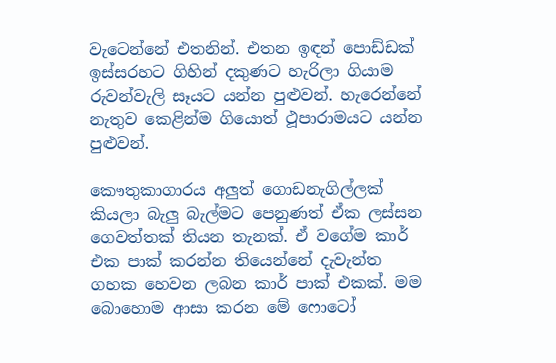වැටෙන්නේ එතනින්. එතන ඉඳන් පොඩ්ඩක් ඉස්සරහට ගිහින් දකුණට හැරිලා ගියාම රුවන්වැලි සෑයට යන්න පුළුවන්. හැරෙන්නේ නැතුව කෙළින්ම ගියොත් ථූපාරාමයට යන්න පුළුවන්.

කෞතුකාගාරය අලුත් ගොඩනැගිල්ලක් කියලා බැලු බැල්මට පෙනුණත් ඒක ලස්සන ගෙවත්තක් තියන තැනක්. ඒ වගේම කාර් එක පාක් කරන්න තියෙන්නේ දැවැන්ත ගහක හෙවන ලබන කාර් පාක් එකක්. මම බොහොම ආසා කරන මේ ෆොටෝ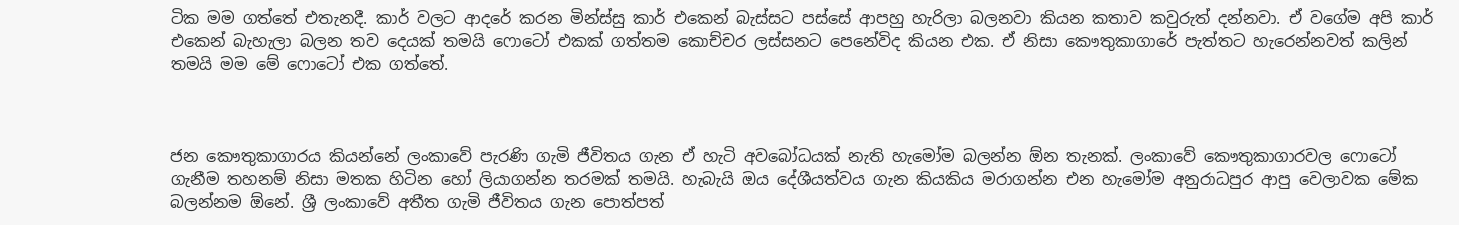ටික මම ගත්තේ එතැනදී. කාර් වලට ආදරේ කරන මින්ස්සු කාර් එකෙන් බැස්සට පස්සේ ආපහු හැරිලා බලනවා කියන කතාව කවුරුත් දන්නවා. ඒ වගේම අපි කාර් එකෙන් බැහැලා බලන තව දෙයක් තමයි ෆොටෝ එකක් ගත්තම කොච්චර ලස්සනට පෙනේවිද කියන එක. ඒ නිසා කෞතුකාගාරේ පැත්තට හැරෙන්නවත් කලින් තමයි මම මේ ෆොටෝ එක ගත්තේ.



ජන කෞතුකාගාරය කියන්නේ ලංකාවේ පැරණි ගැමි ජීවිතය ගැන ඒ හැටි අවබෝධයක් නැති හැමෝම බලන්න ඕන තැනක්. ලංකාවේ කෞතුකාගාරවල ෆොටෝ ගැනීම තහනම් නිසා මතක හිටින හෝ ලියාගන්න තරමක් තමයි. හැබැයි ඔය දේශීයත්වය ගැන කියකිය මරාගන්න එන හැමෝම අනුරාධපුර ආපු වෙලාවක මේක බලන්නම ඕනේ. ශ්‍රී ලංකාවේ අතීත ගැමි ජීවිතය ගැන පොත්පත්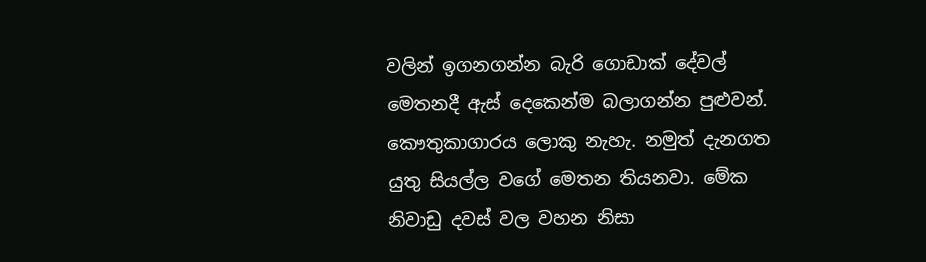වලින් ඉගනගන්න බැරි ගොඩාක් දේවල් මෙතනදී ඇස් දෙකෙන්ම බලාගන්න පුළුවන්. කෞතුකාගාරය ලොකු නැහැ. නමුත් දැනගත යුතු සියල්ල වගේ මෙතන තියනවා. මේක නිවාඩු දවස් වල වහන නිසා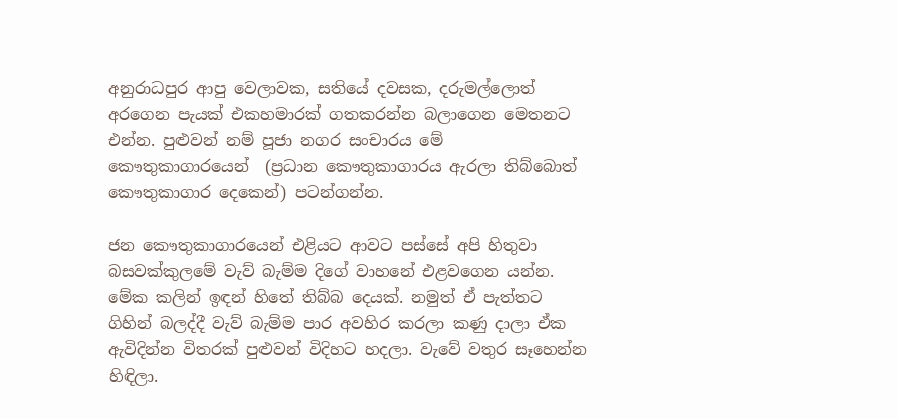අනුරාධපුර ආපු වෙලාවක, සතියේ දවසක, දරුමල්ලොත් අරගෙන පැයක් එකහමාරක් ගතකරන්න බලාගෙන මෙතනට එන්න. පුළුවන් නම් පූජා නගර සංචාරය මේ කෞතුකාගාරයෙන්  (ප්‍රධාන කෞතුකාගාරය ඇරලා තිබ්බොත් කෞතුකාගාර දෙකෙන්) පටන්ගන්න.

ජන කෞතුකාගාරයෙන් එළියට ආවට පස්සේ අපි හිතුවා බසවක්කුලමේ වැව් බැම්ම දිගේ වාහනේ එළවගෙන යන්න. මේක කලින් ඉඳන් හිතේ තිබ්බ දෙයක්. නමුත් ඒ පැත්තට ගිහින් බලද්දී වැව් බැම්ම පාර අවහිර කරලා කණු දාලා ඒක ඇවිදින්න විතරක් පුළුවන් විදිහට හදලා. වැවේ වතුර සෑහෙන්න හිඳිලා.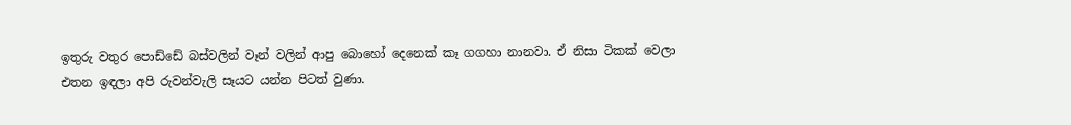ඉතුරු වතුර පොඩ්ඩේ බස්වලින් වෑන් වලින් ආපු බොහෝ දෙනෙක් කෑ ගගහා නානවා. ඒ නිසා ටිකක් වෙලා එතන ඉඳලා අපි රුවන්වැලි සෑයට යන්න පිටත් වුණා.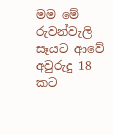මම මේ රුවන්වැලි සෑයට ආවේ අවුරුදු 18 කට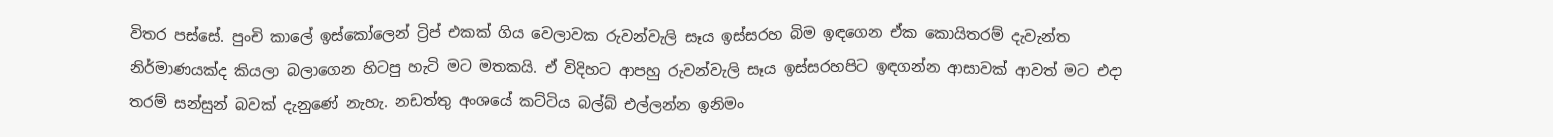විතර පස්සේ. පුංචි කාලේ ඉස්කෝලෙන් ට්‍රිප් එකක් ගිය වෙලාවක රුවන්වැලි සෑය ඉස්සරහ බිම ඉඳගෙන ඒක කොයිතරම් දැවැන්ත නිර්මාණයක්ද කියලා බලාගෙන හිටපු හැටි මට මතකයි. ඒ විදිහට ආපහු රුවන්වැලි සෑය ඉස්සරහපිට ඉඳගන්න ආසාවක් ආවත් මට එදා තරම් සන්සුන් බවක් දැනුණේ නැහැ. නඩත්තු අංශයේ කට්ටිය බල්බ් එල්ලන්න ඉනිමං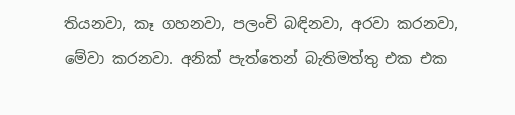තියනවා, කෑ ගහනවා, පලංචි බඳිනවා, අරවා කරනවා, මේවා කරනවා. අනික් පැත්තෙන් බැතිමත්තු එක එක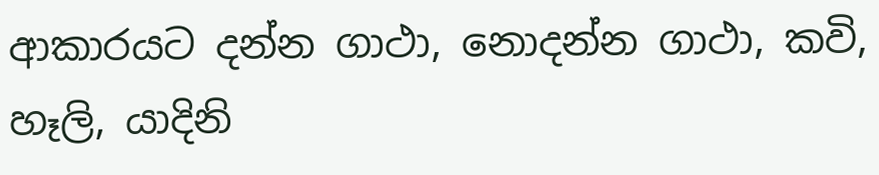ආකාරයට දන්න ගාථා, නොදන්න ගාථා, කවි, හෑලි, යාදිනි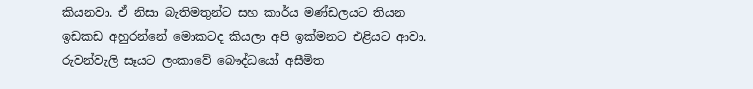කියනවා. ඒ නිසා බැතිමතුන්ට සහ කාර්ය මණ්ඩලයට තියන ඉඩකඩ අහුරන්නේ මොකටද කියලා අපි ඉක්මනට එළියට ආවා. රුවන්වැලි සෑයට ලංකාවේ බෞද්ධයෝ අසීමිත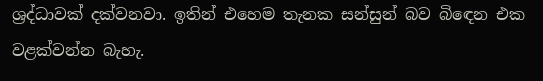ශ්‍රද්ධාවක් දක්වනවා. ඉතින් එහෙම තැනක සන්සුන් බව බිඳෙන එක වළක්වන්න බැහැ.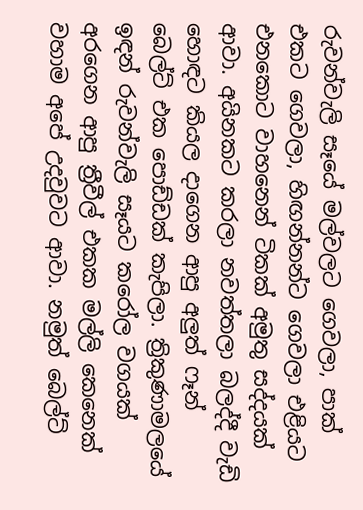රුවන්වැලි සෑයේ මල්වලට ගෙවලා, පාක් එකට ගෙවලා, හිඟන්නන්ට ගෙවලා එළියට එනකොට වාහනෙන් ටිකක් අමුතු සද්දයක් ආවා. අයිනකට කරලා නවත්තලා බලද්දී වැඩි හොඳට කියල දාගෙන ආපු අලුත් ෆෑන් බෙල්ට් එක පොඩ්ඩක් කැපිලා. ත්‍රිකුණාමලයේ ඉඳන් රුවන්වැලි සෑයට කරෝල වගයක් අරගෙන ආපු ත්‍රීවීල් එකක මල්ලි කෙනෙක් වහාම අපේ උදවුවට ආවා. නමුත් බෙල්ට්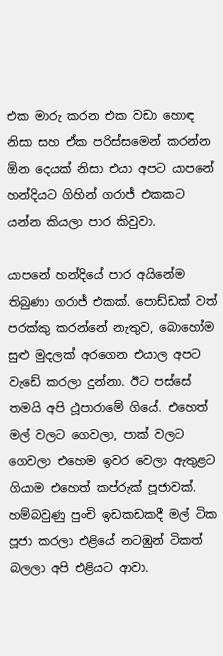එක මාරු කරන එක වඩා හොඳ නිසා සහ ඒක පරිස්සමෙන් කරන්න ඕන දෙයක් නිසා එයා අපට යාපනේ හන්දියට ගිහින් ගරාජ් එකකට යන්න කියලා පාර කිවුවා.

යාපනේ හන්දියේ පාර අයිනේම තිබුණා ගරාජ් එකක්. පොඩ්ඩක් වත් පරක්කු කරන්නේ නැතුව, බොහෝම සුළු මුදලක් අරගෙන එයාල අපට වැඩේ කරලා දුන්නා. ඊට පස්සේ තමයි අපි ථූපාරාමේ ගියේ. එහෙත් මල් වලට ගෙවලා, පාක් වලට ගෙවලා එහෙම ඉවර වෙලා ඇතුළට ගියාම එහෙත් කප්රුක් පූජාවක්. හම්බවුණු පුංචි ඉඩකඩකදී මල් ටික පූජා කරලා එළියේ නටඹුන් ටිකත් බලලා අපි එළියට ආවා.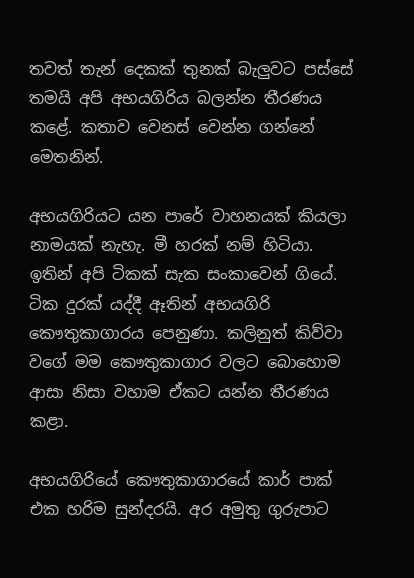තවත් තැන් දෙකක් තුනක් බැලුවට පස්සේ තමයි අපි අභයගිරිය බලන්න තීරණය කළේ. කතාව වෙනස් වෙන්න ගන්නේ මෙතනින්.

අභයගිරියට යන පාරේ වාහනයක් කියලා නාමයක් නැහැ. මී හරක් නම් හිටියා. ඉතින් අපි ටිකක් සැක සංකාවෙන් ගියේ. ටික දුරක් යද්දී ඈතින් අභයගිරි කෞතුකාගාරය පෙනුණා. කලිනුත් කිව්වා වගේ මම කෞතුකාගාර වලට බොහොම ආසා නිසා වහාම ඒකට යන්න තීරණය කළා.

අභයගිරියේ කෞතුකාගාරයේ කාර් පාක් එක හරිම සුන්දරයි. අර අමුතු ගුරුපාට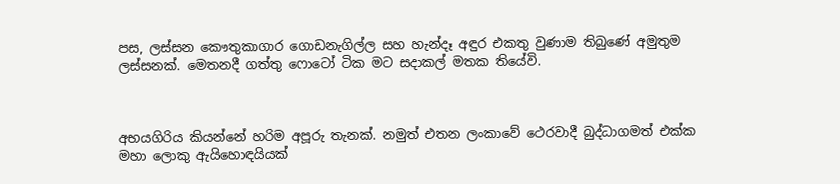පස, ලස්සන කෞතුකාගාර ගොඩනැගිල්ල සහ හැන්දෑ අඳුර එකතු වුණාම තිබුණේ අමුතුම ලස්සනක්. මෙතනදී ගත්තු ෆොටෝ ටික මට සදාකල් මතක තියේවි.



අභයගිරිය කියන්නේ හරිම අපූරු තැනක්. නමුත් එතන ලංකාවේ ථෙරවාදී බුද්ධාගමත් එක්ක මහා ලොකු ඇයිහොඳයියක්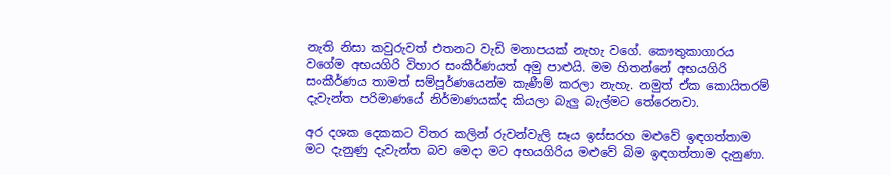නැති නිසා කවුරුවත් එතනට වැඩි මනාපයක් නැහැ වගේ. කෞතුකාගාරය වගේම අභයගිරි විහාර සංකීර්ණයත් අමු පාළුයි. මම හිතන්නේ අභයගිරි සංකීර්ණය තාමත් සම්පූර්ණයෙන්ම කැණීම් කරලා නැහැ. නමුත් ඒක කොයිතරම් දැවැන්ත පරිමාණයේ නිර්මාණයක්ද කියලා බැලු බැල්මට තේරෙනවා.

අර දශක දෙකකට විතර කලින් රුවන්වැලි සෑය ඉස්සරහ මළුවේ ඉඳගත්තාම මට දැනුණු දැවැන්ත බව මෙදා මට අභයගිරිය මළුවේ බිම ඉඳගත්තාම දැනුණා.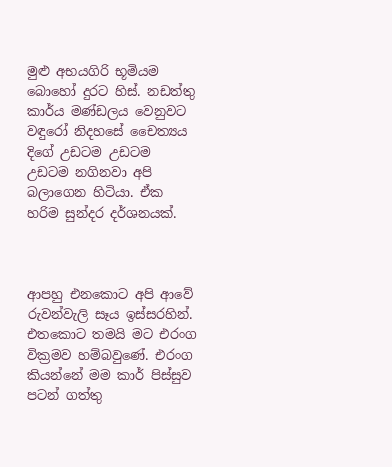මුළු අභයගිරි භූමියම බොහෝ දුරට හිස්. නඩත්තු කාර්ය මණ්ඩලය වෙනුවට වඳුරෝ නිදහසේ චෛත්‍යය දිගේ උඩටම උඩටම උඩටම නගිනවා අපි බලාගෙන හිටියා. ඒක හරිම සුන්දර දර්ශනයක්.



ආපහු එනකොට අපි ආවේ රුවන්වැලි සෑය ඉස්සරහින්. එතකොට තමයි මට එරංග වික්‍රමව හම්බවුණේ. එරංග කියන්නේ මම කාර් පිස්සුව පටන් ගත්තු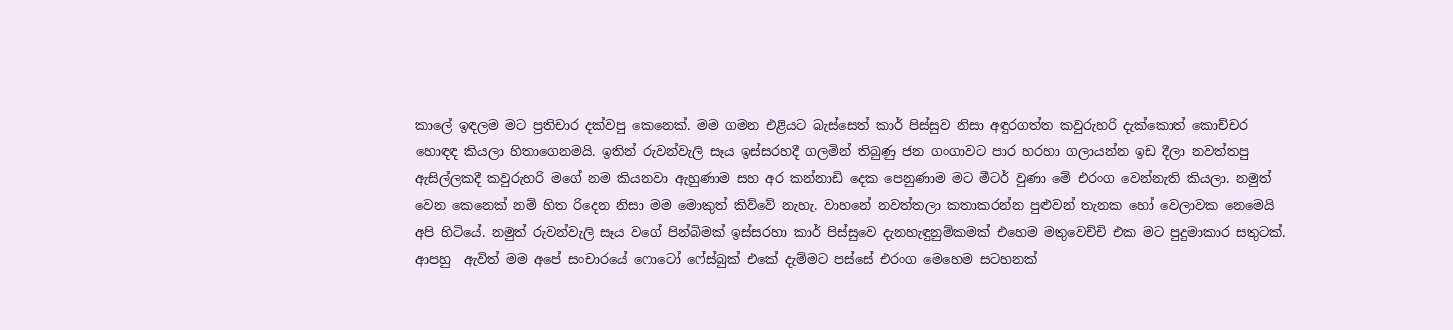කාලේ ඉඳලම මට ප්‍රතිචාර දක්වපු කෙනෙක්. මම ගමන එළියට බැස්සෙත් කාර් පිස්සුව නිසා අඳුරගත්ත කවුරුහරි දැක්කොත් කොච්චර හොඳඳ කියලා හිතාගෙනමයි. ඉතින් රුවන්වැලි සෑය ඉස්සරහදී ගලමින් තිබුණු ජන ගංගාවට පාර හරහා ගලායන්න ඉඩ දීලා නවත්තපු ඇසිල්ලකදී කවුරුහරි මගේ නම කියනවා ඇහුණාම සහ අර කන්නාඩි දෙක පෙනුණාම මට මීටර් වුණා මේ එරංග වෙන්නැති කියලා. නමුත් වෙන කෙනෙක් නම් හිත රිදෙන නිසා මම මොකුත් කිව්වේ නැහැ. වාහනේ නවත්තලා කතාකරන්න පුළුවන් තැනක හෝ වෙලාවක නෙමෙයි අපි හිටියේ. නමුත් රුවන්වැලි සෑය වගේ පින්බිමක් ඉස්සරහා කාර් පිස්සුවෙ දැනහැඳුනුම්කමක් එහෙම මතුවෙච්චි එක මට පුදුමාකාර සතුටක්. ආපහු  ඇවිත් මම අපේ සංචාරයේ ෆොටෝ ෆේස්බුක් එකේ දැම්මට පස්සේ එරංග මෙහෙම සටහනක්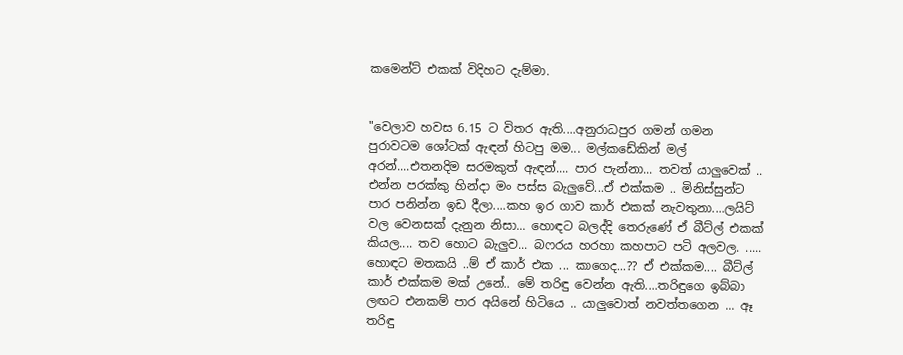කමෙන්ට් එකක් විදිහට දැම්මා.


"වෙලාව හවස 6.15 ට විතර ඇති....අනුරාධපුර ගමන් ගමන පුරාවටම ශෝටක් ඇඳන් හිටපු මම... මල්කඩේකින් මල් අරන්....එතනදිම සරමකුත් ඇඳන්.... පාර පැන්නා... තවත් යාලුවෙක් .. එන්න පරක්කු හින්දා මං පස්ස බැලුවේ...ඒ එක්කම .. මිනිස්සුන්ට පාර පනින්න ඉඩ දීලා....කහ ඉර ගාව කාර් එකක් නැවතුනා....ලයිට් වල වෙනසක් දැනුන නිසා... හොඳට බලද්දි තෙරුණේ ඒ බීට්ල් එකක් කියල.... තව හොට බැලුව... බෆරය හරහා කහපාට පටි අලවල. ..... හොඳට මතකයි ..ම් ඒ කාර් එක ... කාගෙද...?? ඒ එක්කම.... බීට්ල් කාර් එක්කම මක් උනේ.. මේ තරිඳු වෙන්න ඇති....තරිඳුගෙ ඉබ්බා ලඟට එනකම් පාර අයිනේ හිටියෙ .. යාලුවොත් නවත්තගෙන ... ඈ තරිඳු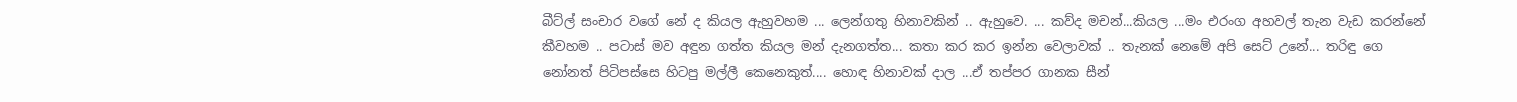බීට්ල් සංචාර වගේ නේ ද කියල ඇහුවහම ... ලෙන්ගතු හිනාවකින් .. ඇහුවෙ. ... කව්ද මචන්...කියල ...මං එරංග අහවල් තැන වැඩ කරන්නේ කීවහම .. පටාස් මව අඳුන ගත්ත කියල මන් දැනගත්ත... කතා කර කර ඉන්න වෙලාවක් .. තැනක් නෙමේ අපි සෙට් උනේ... තරිඳු ගෙ නෝනත් පිටිපස්සෙ හිටපු මල්ලී කෙනෙකුත්.... හොඳ හිනාවක් දාල ...ඒ තප්පර ගානක සීන්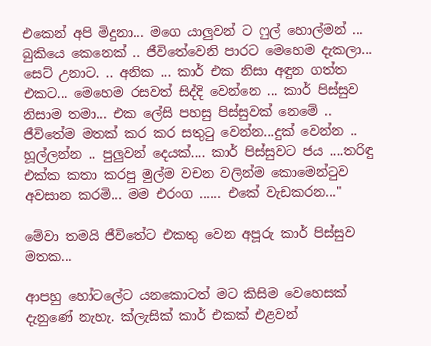එකෙන් අපි මිදුනා... මගෙ යාලුවන් ට ෆුල් හොල්මන් ... බුකියෙ කෙනෙක් .. ජීවිතේවෙනි පාරට මෙහෙම දැකලා... සෙට් උනාට. .. අනික ... කාර් එක නිසා අඳුන ගත්ත එකට... මෙහෙම රසවත් සිද්දි වෙන්නෙ ... කාර් පිස්සුව නිසාම තමා... එක ලේසි පහසු පිස්සුවක් නෙමේ .. ජීවිතේම මතක් කර කර සතුටු වෙන්න...දුක් වෙන්න .. හූල්ලන්න .. පුලුවන් දෙයක්.... කාර් පිස්සුවට ජය ....තරිඳු එක්ක කතා කරපු මුල්ම වචන වලින්ම කොමෙන්ටුව අවසාන කරමි... මම එරංග ...... එකේ වැඩකරන..."

මේවා තමයි ජීවිතේට එකතු වෙන අපූරු කාර් පිස්සුව මතක...

ආපහු හෝටලේට යනකොටත් මට කිසිම වෙහෙසක් දැනුණේ නැහැ. ක්ලැසික් කාර් එකක් එළවන්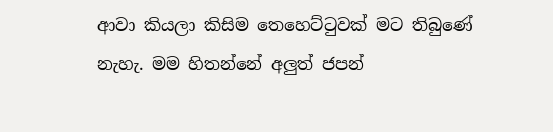ආවා කියලා කිසිම තෙහෙට්ටුවක් මට තිබුණේ නැහැ. මම හිතන්නේ අලුත් ජපන්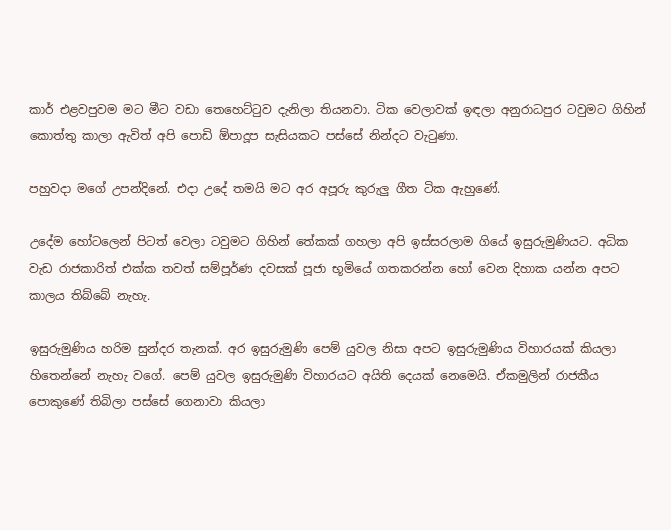කාර් එළවපුවම මට මීට වඩා තෙහෙට්ටුව දැනිලා තියනවා. ටික වෙලාවක් ඉඳලා අනුරාධපුර ටවුමට ගිහින් කොත්තු කාලා ඇවිත් අපි පොඩි ඕපාදූප සැසියකට පස්සේ නින්දට වැටුණා.

පහුවදා මගේ උපන්දිනේ. එදා උදේ තමයි මට අර අපූරු කුරුලු ගීත ටික ඇහුණේ.

උදේම හෝටලෙන් පිටත් වෙලා ටවුමට ගිහින් තේකක් ගහලා අපි ඉස්සරලාම ගියේ ඉසුරුමුණියට. අධික වැඩ රාජකාරිත් එක්ක තවත් සම්පූර්ණ දවසක් පූජා භූමියේ ගතකරන්න හෝ වෙන දිහාක යන්න අපට කාලය තිබ්බේ නැහැ.

ඉසුරුමුණිය හරිම සුන්දර තැනක්. අර ඉසුරුමුණි පෙම් යුවල නිසා අපට ඉසුරුමුණිය විහාරයක් කියලා හිතෙන්නේ නැහැ වගේ. පෙම් යුවල ඉසුරුමුණි විහාරයට අයිති දෙයක් නෙමෙයි. ඒකමුලින් රාජකීය පොකුණේ තිබිලා පස්සේ ගෙනාවා කියලා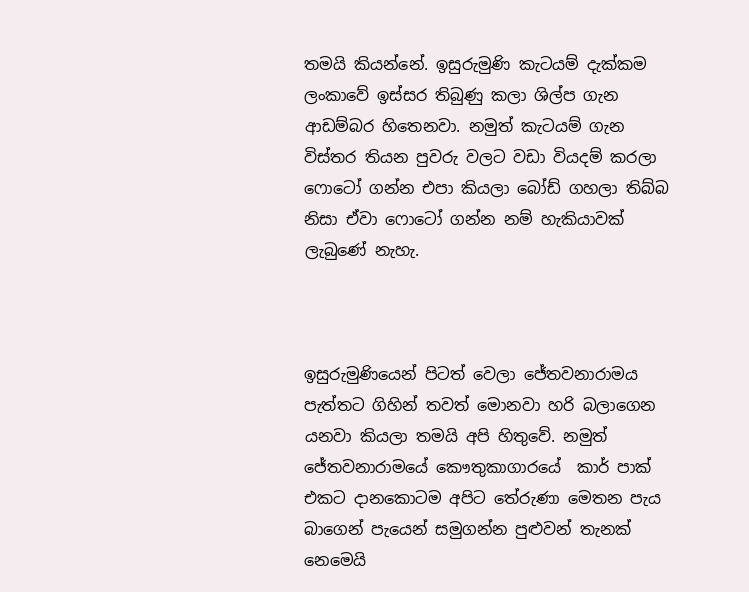තමයි කියන්නේ. ඉසුරුමුණි කැටයම් දැක්කම ලංකාවේ ඉස්සර තිබුණු කලා ශිල්ප ගැන ආඩම්බර හිතෙනවා. නමුත් කැටයම් ගැන විස්තර තියන පුවරු වලට වඩා වියදම් කරලා ෆොටෝ ගන්න එපා කියලා බෝඩ් ගහලා තිබ්බ නිසා ඒවා ෆොටෝ ගන්න නම් හැකියාවක් ලැබුණේ නැහැ.



ඉසුරුමුණියෙන් පිටත් වෙලා ජේතවනාරාමය පැත්තට ගිහින් තවත් මොනවා හරි බලාගෙන යනවා කියලා තමයි අපි හිතුවේ. නමුත් ජේතවනාරාමයේ කෞතුකාගාරයේ  කාර් පාක් එකට දානකොටම අපිට තේරුණා මෙතන පැය බාගෙන් පැයෙන් සමුගන්න පුළුවන් තැනක් නෙමෙයි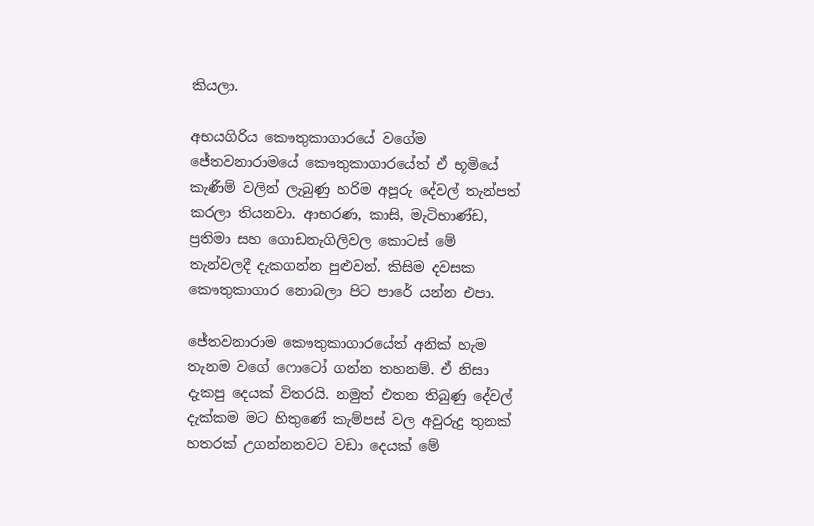කියලා.

අභයගිරිය කෞතුකාගාරයේ වගේම ජේතවනාරාමයේ කෞතුකාගාරයේත් ඒ භූමියේ කැණීම් වලින් ලැබුණු හරිම අපූරු දේවල් තැන්පත් කරලා තියනවා. ආභරණ, කාසි, මැටිභාණ්ඩ, ප්‍රතිමා සහ ගොඩනැගිලිවල කොටස් මේ තැන්වලදී දැකගන්න පුළුවන්. කිසිම දවසක කෞතුකාගාර නොබලා පිට පාරේ යන්න එපා.

ජේතවනාරාම කෞතුකාගාරයේත් අනික් හැම තැනම වගේ ෆොටෝ ගන්න තහනම්. ඒ නිසා දැකපු දෙයක් විතරයි. නමුත් එතන තිබුණු දේවල් දැක්කම මට හිතුණේ කැම්පස් වල අවුරුදු තුනක් හතරක් උගන්නනවට වඩා දෙයක් මේ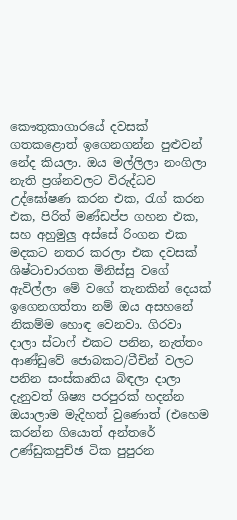කෞතුකාගාරයේ දවසක් ගතකළොත් ඉගෙනගන්න පුළුවන් නේද කියලා. ඔය මල්ලිලා නංගිලා නැති ප්‍රශ්නවලට විරුද්ධව උද්ඝෝෂණ කරන එක, රැග්‍ කරන එක, පිරිත් මණ්ඩප්ප ගහන එක, සහ අහුමුලු අස්සේ රිංගන එක මදකට නතර කරලා එක දවසක් ශිෂ්ටාචාරගත මිනිස්සු වගේ ඇවිල්ලා මේ වගේ තැනකින් දෙයක් ඉගෙනගත්තා නම් ඔය අසහනේ නිකම්ම හොඳ වෙනවා. ගිරවා දාලා ස්ටාෆ් එකට පනින, නැත්තං ආණ්ඩුවේ ජොබකට/ටීචින් වලට පනින සංස්කෘතිය බිඳලා දාලා දැනුවත් ශිෂ්‍ය පරපුරක් හදන්න ඔයාලාම මැදිහත් වුණොත් (එහෙම කරන්න ගියොත් අන්තරේ උණ්ඩුකපුච්ඡ ටික පුපුරන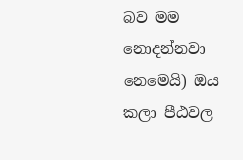බව මම නොදන්නවා නෙමෙයි) ඔය කලා පීඨවල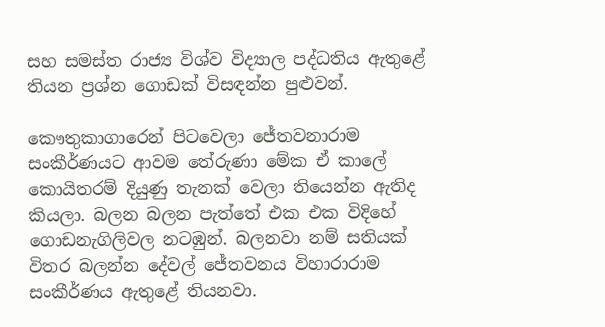සහ සමස්ත රාජ්‍ය විශ්ව විද්‍යාල පද්ධතිය ඇතුළේ තියන ප්‍රශ්න ගොඩක් විසඳන්න පුළුවන්.

කෞතුකාගාරෙන් පිටවෙලා ජේතවනාරාම සංකීර්ණයට ආවම තේරුණා මේක ඒ කාලේ කොයිතරම් දියුණු තැනක් වෙලා තියෙන්න ඇතිද කියලා. බලන බලන පැත්තේ එක එක විදිහේ ගොඩනැගිලිවල නටඹුන්. බලනවා නම් සතියක් විතර බලන්න දේවල් ජේතවනය විහාරාරාම සංකීර්ණය ඇතුළේ තියනවා.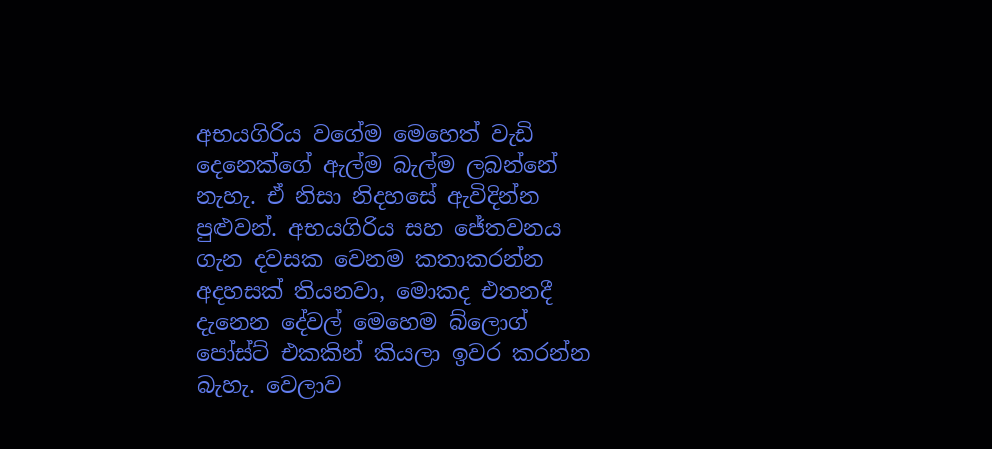අභයගිරිය වගේම මෙහෙත් වැඩි දෙනෙක්ගේ ඇල්ම බැල්ම ලබන්නේ නැහැ. ඒ නිසා නිදහසේ ඇවිදින්න පුළුවන්. අභයගිරිය සහ ජේතවනය ගැන දවසක වෙනම කතාකරන්න අදහසක් තියනවා, මොකද එතනදී දැනෙන දේවල් මෙහෙම බ්ලොග් පෝස්ට් එකකින් කියලා ඉවර කරන්න බැහැ. වෙලාව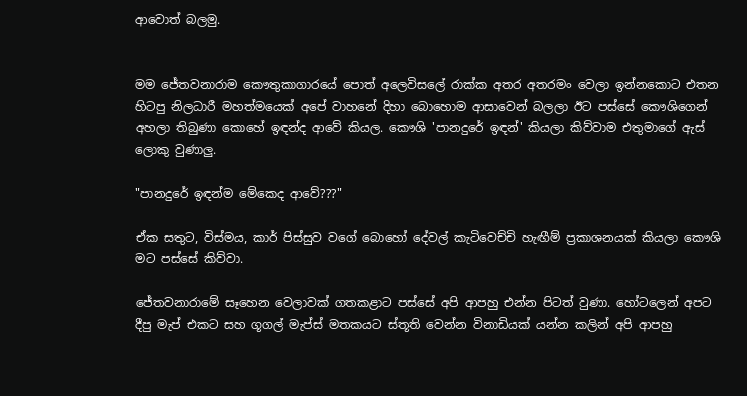ආවොත් බලමු.


මම ජේතවනාරාම කෞතුකාගාරයේ පොත් අලෙවිසලේ රාක්ක අතර අතරමං වෙලා ඉන්නකොට එතන හිටපු නිලධාරී මහත්මයෙක් අපේ වාහනේ දිහා බොහොම ආසාවෙන් බලලා ඊට පස්සේ කෞශිගෙන් අහලා තිබුණා කොහේ ඉඳන්ද ආවේ කියල. කෞශි 'පානදුරේ ඉඳන්' කියලා කිව්වාම එතුමාගේ ඇස් ලොකු වුණාලු.

"පානදුරේ ඉඳන්ම මේකෙද ආවේ???"

ඒක සතුට, විස්මය, කාර් පිස්සුව වගේ බොහෝ දේවල් කැටිවෙච්චි හැඟීම් ප්‍රකාශනයක් කියලා කෞශි මට පස්සේ කිව්වා.

ජේතවනාරාමේ සෑහෙන වෙලාවක් ගතකළාට පස්සේ අපි ආපහු එන්න පිටත් වුණා. හෝටලෙන් අපට දීපු මැප් එකට සහ ගූගල් මැප්ස් මතකයට ස්තූති වෙන්න විනාඩියක් යන්න කලින් අපි ආපහු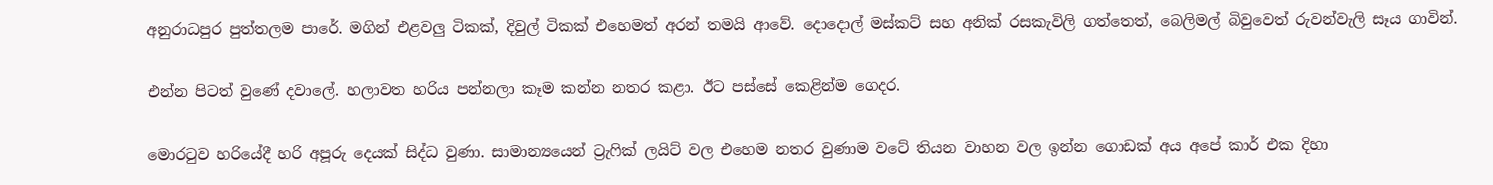අනුරාධපුර පුත්තලම පාරේ. මගින් එළවලු ටිකක්, දිවුල් ටිකක් එහෙමත් අරන් තමයි ආවේ. දොදොල් මස්කට් සහ අනික් රසකැවිලි ගත්තෙත්, බෙලිමල් බිවුවෙත් රුවන්වැලි සෑය ගාවින්.

එන්න පිටත් වුණේ දවාලේ. හලාවත හරිය පන්නලා කෑම කන්න නතර කළා. ඊට පස්සේ කෙළින්ම ගෙදර.

මොරටුව හරියේදී හරි අපූරු දෙයක් සිද්ධ වුණා. සාමාන්‍යයෙන් ට්‍රැෆික් ලයිට් වල එහෙම නතර වුණාම වටේ තියන වාහන වල ඉන්න ගොඩක් අය අපේ කාර් එක දිහා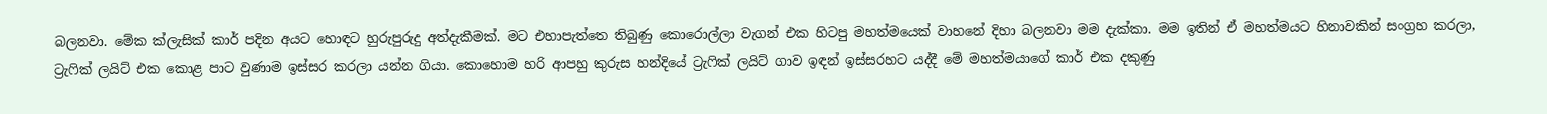බලනවා. මේක ක්ලැසික් කාර් පදින අයට හොඳට හුරුපුරුදු අත්දැකීමක්. මට එහාපැත්තෙ තිබුණු කොරොල්ලා වැගන් එක හිටපු මහත්මයෙක් වාහනේ දිහා බලනවා මම දැක්කා. මම ඉතින් ඒ මහත්මයට හිනාවකින් සංග්‍රහ කරලා, ට්‍රැෆික් ලයිට් එක කොළ පාට වුණාම ඉස්සර කරලා යන්න ගියා. කොහොම හරි ආපහු කුරුස හන්දියේ ට්‍රැෆික් ලයිට් ගාව ඉඳන් ඉස්සරහට යද්දී මේ මහත්මයාගේ කාර් එක දකුණු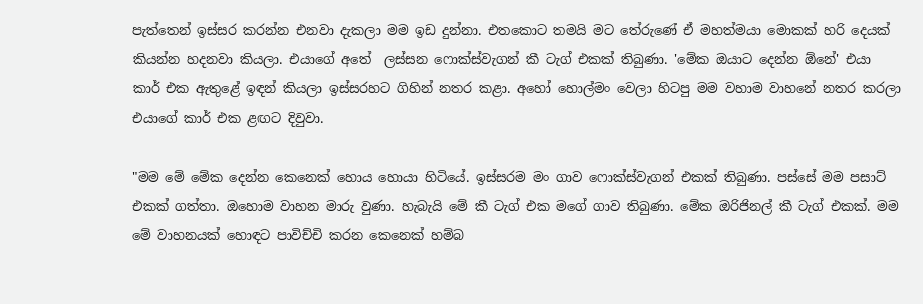පැත්තෙන් ඉස්සර කරන්න එනවා දැකලා මම ඉඩ දුන්නා. එතකොට තමයි මට තේරුණේ ඒ මහත්මයා මොකක් හරි දෙයක් කියන්න හදනවා කියලා. එයාගේ අතේ  ලස්සන ෆොක්ස්වැගන් කී ටැග් එකක් තිබුණා. 'මේක ඔයාට දෙන්න ඕනේ' එයා කාර් එක ඇතුළේ ඉඳන් කියලා ඉස්සරහට ගිහින් නතර කළා. අහෝ හොල්මං වෙලා හිටපු මම වහාම වාහනේ නතර කරලා එයාගේ කාර් එක ළඟට දිවුවා.

"මම මේ මේක දෙන්න කෙනෙක් හොය හොයා හිටියේ. ඉස්සරම මං ගාව ෆොක්ස්වැගන් එකක් තිබුණා. පස්සේ මම පසාට් එකක් ගත්තා. ඔහොම වාහන මාරු වුණා. හැබැයි මේ කී ටැග් එක මගේ ගාව තිබුණා. මේක ඔරිජිනල් කී ටැග් එකක්. මම මේ වාහනයක් හොඳට පාවිච්චි කරන කෙනෙක් හම්බ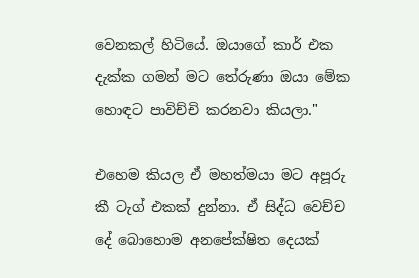වෙනකල් හිටියේ. ඔයාගේ කාර් එක දැක්ක ගමන් මට තේරුණා ඔයා මේක හොඳට පාවිච්චි කරනවා කියලා."

එහෙම කියල ඒ මහත්මයා මට අපූරු කී ටැග් එකක් දුන්නා. ඒ සිද්ධ වෙච්ච දේ බොහොම අනපේක්ෂිත දෙයක්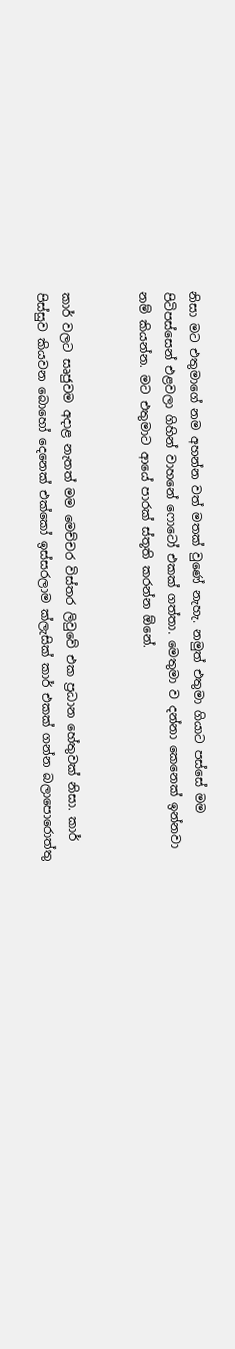නිසා මට එතුමාගේ නම අහන්න වත් මතක් වුණේ නැහැ. නමුත් එතුමා ගියාට පස්සේ මම පිටිපස්සෙන් එළවලා ගිහින් වාහනේ ෆොටෝ එකක් ගත්තා. මෙතුමා ව දන්නා කෙනෙක් ඉන්නවා නම් කියන්න. මට එතුමාට ආයේ පාරක් ස්තූති කරන්න ඕනේ.


කාර් වලට සෘජුවම අදාළ නැතත් මම මෙච්චර විස්තර ලිවුවේ එක ප්‍රධාන හේතුවක් නිසා. කාර් පිස්සුව කියවන බොහෝ දෙනෙක් එක්කෝ ඉස්සරලාම ක්ලැසික් කාර් එකක් ගන්න බලාපොරොත්තු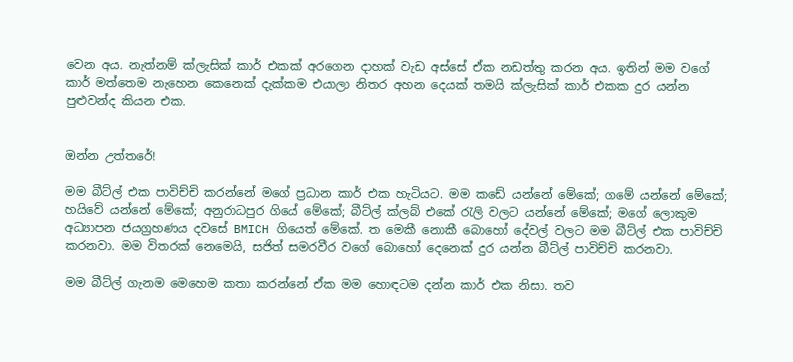වෙන අය. නැත්නම් ක්ලැසික් කාර් එකක් අරගෙන දාහක් වැඩ අස්සේ ඒක නඩත්තු කරන අය. ඉතින් මම වගේ කාර් මත්තෙම නැහෙන කෙනෙක් දැක්කම එයාලා නිතර අහන දෙයක් තමයි ක්ලැසික් කාර් එකක දුර යන්න පුළුවන්ද කියන එක.


ඔන්න උත්තරේ!

මම බීට්ල් එක පාවිච්චි කරන්නේ මගේ ප්‍රධාන කාර් එක හැටියට. මම කඩේ යන්නේ මේකේ; ගමේ යන්නේ මේකේ; හයිවේ යන්නේ මේකේ; අනුරාධපුර ගියේ මේකේ; බීට්ල් ක්ලබ් එකේ රැලි වලට යන්නේ මේකේ; මගේ ලොකුම අධ්‍යාපන ජයග්‍රහණය දවසේ BMICH ගියෙත් මේකේ. ත මෙකී නොකී බොහෝ දේවල් වලට මම බීට්ල් එක පාවිච්චි කරනවා. මම විතරක් නෙමෙයි, සජිත් සමරවීර වගේ බොහෝ දෙනෙක් දුර යන්න බීට්ල් පාවිච්චි කරනවා.

මම බීට්ල් ගැනම මෙහෙම කතා කරන්නේ ඒක මම හොඳටම දන්න කාර් එක නිසා. තව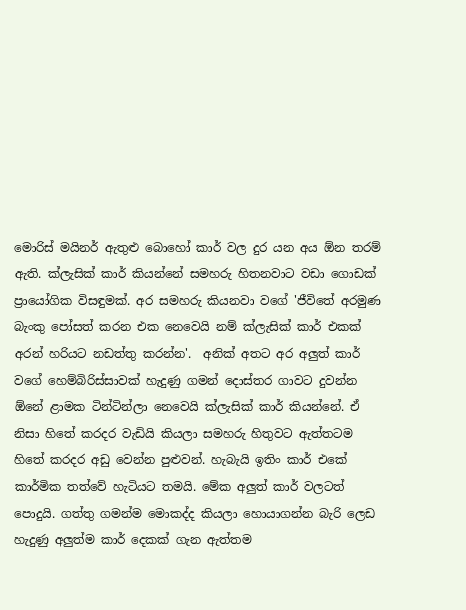මොරිස් මයිනර් ඇතුළු බොහෝ කාර් වල දුර යන අය ඕන තරම් ඇති. ක්ලැසික් කාර් කියන්නේ සමහරු හිතනවාට වඩා ගොඩක් ප්‍රායෝගික විසඳුමක්. අර සමහරු කියනවා වගේ 'ජීවිතේ අරමුණ බැංකු පෝසත් කරන එක නෙවෙයි නම් ක්ලැසික් කාර් එකක් අරන් හරියට නඩත්තු කරන්න'.  අනික් අතට අර අලුත් කාර් වගේ හෙම්බිරිස්සාවක් හැදුණු ගමන් දොස්තර ගාවට දුවන්න ඕනේ ළාමක ටින්ටින්ලා නෙවෙයි ක්ලැසික් කාර් කියන්නේ. ඒ නිසා හිතේ කරදර වැඩියි කියලා සමහරු හිතුවට ඇත්තටම හිතේ කරදර අඩු වෙන්න පුළුවන්. හැබැයි ඉතිං කාර් එකේ කාර්මික තත්වේ හැටියට තමයි. මේක අලුත් කාර් වලටත් පොදුයි. ගත්තු ගමන්ම මොකද්ද කියලා හොයාගන්න බැරි ලෙඩ හැදුණු අලුත්ම කාර් දෙකක් ගැන ඇත්තම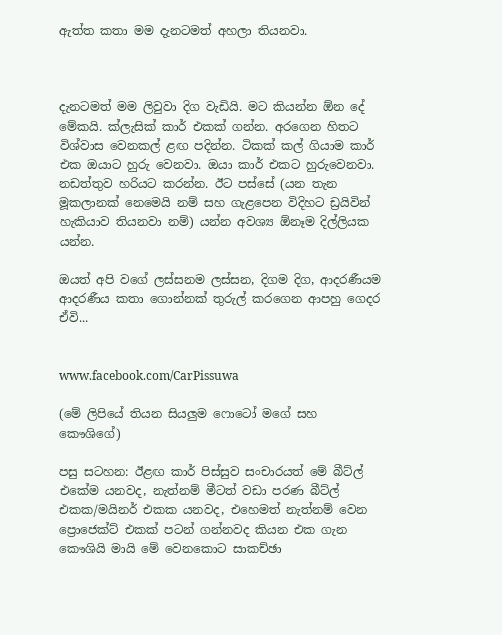ඇත්ත කතා මම දැනටමත් අහලා තියනවා.



දැනටමත් මම ලිවුවා දිග වැඩියි. මට කියන්න ඕන දේ මේකයි. ක්ලැසික් කාර් එකක් ගන්න. අරගෙන හිතට විශ්වාස වෙනකල් ළඟ පදින්න. ටිකක් කල් ගියාම කාර් එක ඔයාට හුරු වෙනවා. ඔයා කාර් එකට හුරුවෙනවා. නඩත්තුව හරියට කරන්න. ඊට පස්සේ (යන තැන මූකලානක් නෙමෙයි නම් සහ ගැළපෙන විදිහට ඩ්‍රයිවින් හැකියාව තියනවා නම්) යන්න අවශ්‍ය ඕනෑම දිල්ලියක යන්න.

ඔයත් අපි වගේ ලස්සනම ලස්සන, දිගම දිග, ආදරණීයම ආදරණීය කතා ගොන්නක් තුරුල් කරගෙන ආපහු ගෙදර ඒවි...


www.facebook.com/CarPissuwa

(මේ ලිපියේ තියන සියලුම ෆොටෝ මගේ සහ කෞශිගේ)

පසු සටහන: ඊළඟ කාර් පිස්සුව සංචාරයත් මේ බීට්ල් එකේම යනවද, නැත්නම් මීටත් වඩා පරණ බීට්ල් එකක/මයිනර් එකක යනවද, එහෙමත් නැත්නම් වෙන ප්‍රොජෙක්ට් එකක් පටන් ගන්නවද කියන එක ගැන කෞශියි මායි මේ වෙනකොට සාකච්ඡා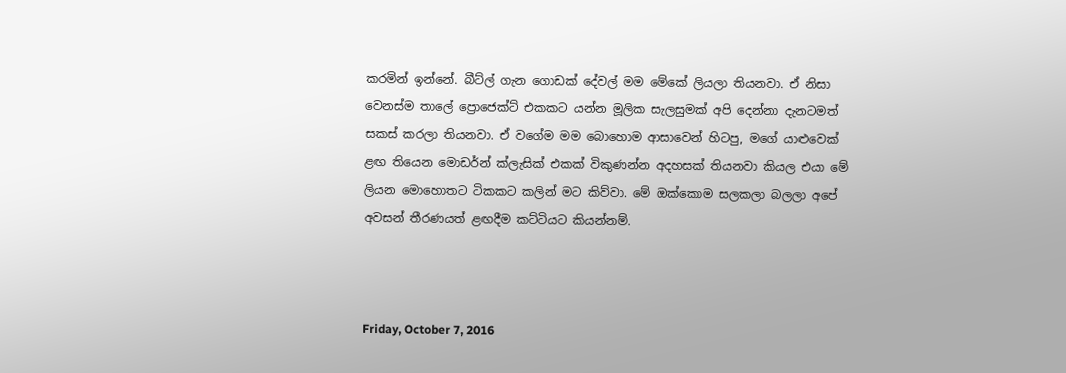කරමින් ඉන්නේ. බීට්ල් ගැන ගොඩක් දේවල් මම මේකේ ලියලා තියනවා. ඒ නිසා වෙනස්ම තාලේ ප්‍රොජෙක්ට් එකකට යන්න මූලික සැලසුමක් අපි දෙන්නා දැනටමත් සකස් කරලා තියනවා. ඒ වගේම මම බොහොම ආසාවෙන් හිටපු, මගේ යාළුවෙක් ළඟ තියෙන මොඩර්න් ක්ලැසික් එකක් විකුණන්න අදහසක් තියනවා කියල එයා මේ ලියන මොහොතට ටිකකට කලින් මට කිව්වා. මේ ඔක්කොම සලකලා බලලා අපේ අවසන් තීරණයත් ළඟදීම කට්ටියට කියන්නම්.



Friday, October 7, 2016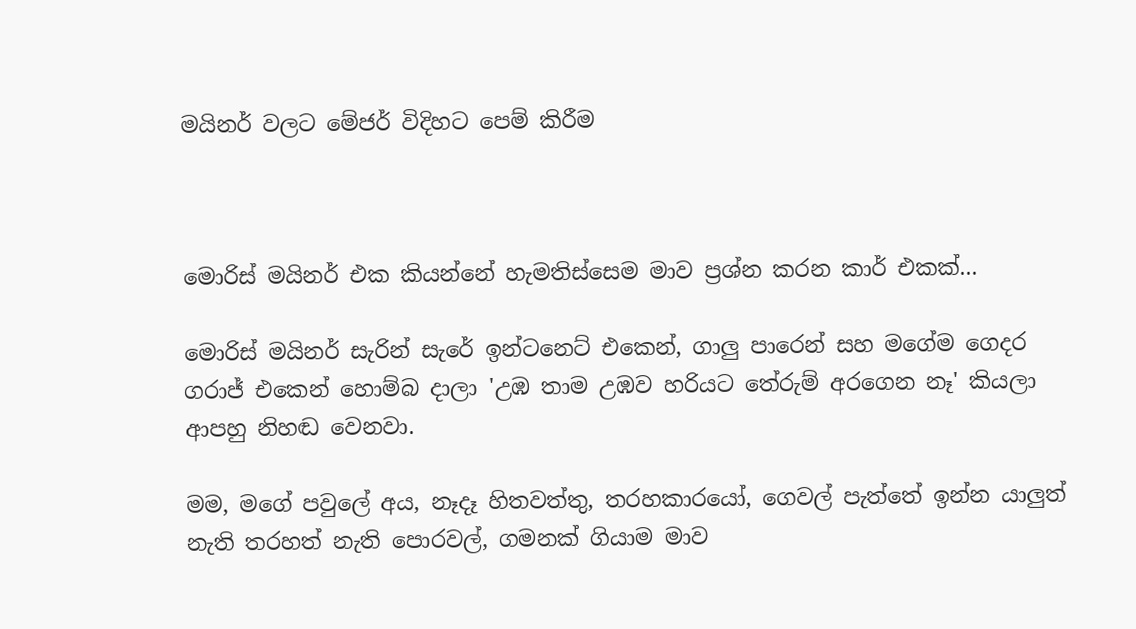මයිනර් වලට මේජර් විදිහට පෙම් කිරීම



මොරිස් මයිනර් එක කියන්නේ හැමතිස්සෙම මාව ප්‍රශ්න කරන කාර් එකක්...

මොරිස් මයිනර් සැරින් සැරේ ඉන්ටනෙට් එකෙන්, ගාලු පාරෙන් සහ මගේම ගෙදර ගරාජ් එකෙන් හොම්බ දාලා 'උඹ තාම උඹව හරියට තේරුම් අරගෙන නෑ' කියලා ආපහු නිහඬ වෙනවා.

මම, මගේ පවුලේ අය, නෑදෑ හිතවත්තු, තරහකාරයෝ, ගෙවල් පැත්තේ ඉන්න යාලුත් නැති තරහත් නැති පොරවල්, ගමනක් ගියාම මාව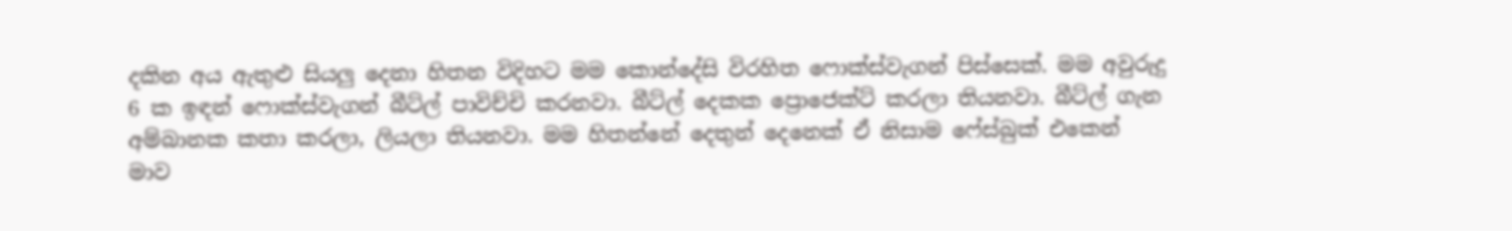දකින අය ඇතුළු සියලු දෙනා හිතන විදිහට මම කොන්දේසි විරහිත ෆොක්ස්වැගන් පිස්සෙක්. මම අවුරුදු 6 ක ඉඳන් ෆොක්ස්වැගන් බීට්ල් පාවිච්චි කරනවා. බීට්ල් දෙකක ප්‍රොජෙක්ට් කරලා තියනවා. බීට්ල් ගැන අම්බානක කතා කරලා, ලියලා තියනවා. මම හිතන්නේ දෙතුන් දෙනෙක් ඒ නිසාම ෆේස්බුක් එකෙන් මාව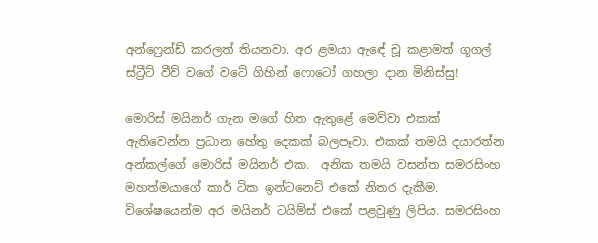අන්ෆ්‍රෙන්ඩ් කරලත් තියනවා. අර ළමයා ඇඳේ චූ කළාමත් ගූගල් ස්ට්‍රීට් වීව් වගේ වටේ ගිහින් ෆොටෝ ගහලා දාන මිනිස්සු!

මොරිස් මයිනර් ගැන මගේ හිත ඇතුළේ මෙව්වා එකක් ඇතිවෙන්න ප්‍රධාන හේතු දෙකක් බලපෑවා. එකක් තමයි දයාරත්න අන්කල්ගේ මොරිස් මයිනර් එක.  අනික තමයි වසන්ත සමරසිංහ මහත්මයාගේ කාර් ටික ඉන්ටනෙට් එකේ නිතර දැකීම. විශේෂයෙන්ම අර මයිනර් ටයිම්ස් එකේ පළවුණු ලිපිය. සමරසිංහ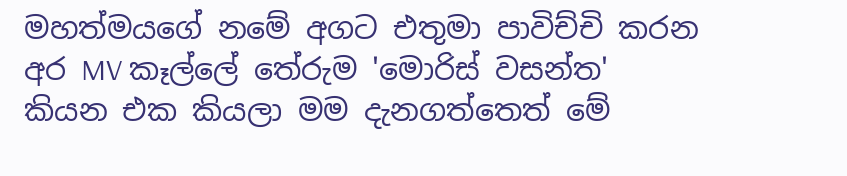මහත්මයගේ නමේ අගට එතුමා පාවිච්චි කරන අර MV කෑල්ලේ තේරුම 'මොරිස් වසන්ත' කියන එක කියලා මම දැනගත්තෙත් මේ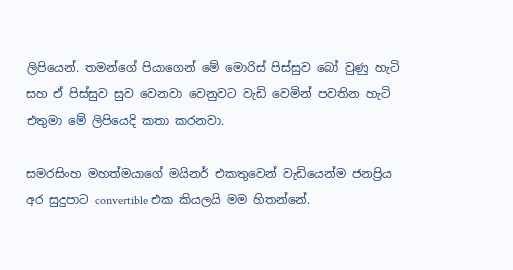ලිපියෙන්. තමන්ගේ පියාගෙන් මේ මොරිස් පිස්සුව බෝ වුණු හැටි සහ ඒ පිස්සුව සුව වෙනවා වෙනුවට වැඩි වෙමින් පවතින හැටි එතුමා මේ ලිපියෙදි කතා කරනවා.

සමරසිංහ මහත්මයාගේ මයිනර් එකතුවෙන් වැඩියෙන්ම ජනප්‍රිය අර සුදුපාට convertible එක කියලයි මම හිතන්නේ.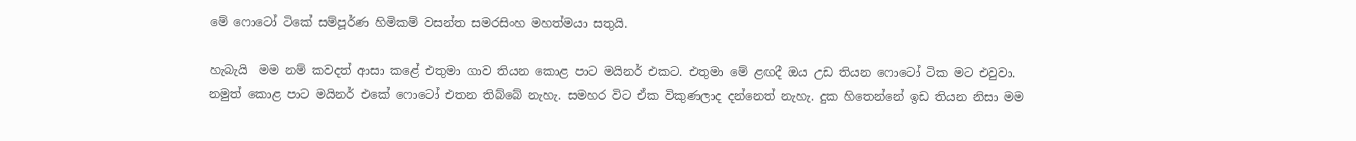මේ ෆොටෝ ටිකේ සම්පූර්ණ හිමිකම් වසන්ත සමරසිංහ මහත්මයා සතුයි.

හැබැයි  මම නම් කවදත් ආසා කළේ එතුමා ගාව තියන කොළ පාට මයිනර් එකට. එතුමා මේ ළඟදී ඔය උඩ තියන ෆොටෝ ටික මට එවුවා. නමුත් කොළ පාට මයිනර් එකේ ෆොටෝ එතන තිබ්බේ නැහැ. සමහර විට ඒක විකුණලාද දන්නෙත් නැහැ. දුක හිතෙන්නේ ඉඩ තියන නිසා මම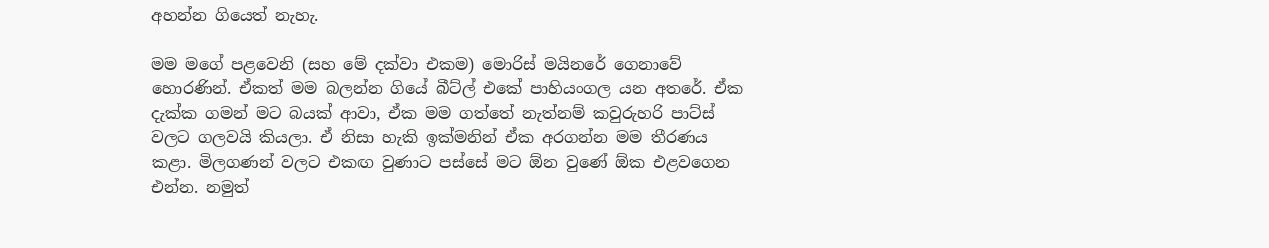අහන්න ගියෙත් නැහැ.

මම මගේ පළවෙනි (සහ මේ දක්වා එකම) මොරිස් මයිනරේ ගෙනාවේ හොරණින්. ඒකත් මම බලන්න ගියේ බීට්ල් එකේ පාහියංගල යන අතරේ. ඒක දැක්ක ගමන් මට බයක් ආවා, ඒක මම ගත්තේ නැත්නම් කවුරුහරි පාට්ස් වලට ගලවයි කියලා. ඒ නිසා හැකි ඉක්මනින් ඒක අරගන්න මම තීරණය කළා. මිලගණන් වලට එකඟ වුණාට පස්සේ මට ඕන වුණේ ඕක එළවගෙන එන්න. නමුත්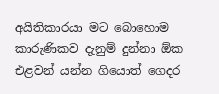අයිතිකාරයා මට බොහොම කාරුණිකව දැනුම් දුන්නා ඕක එළවන් යන්න ගියොත් ගෙදර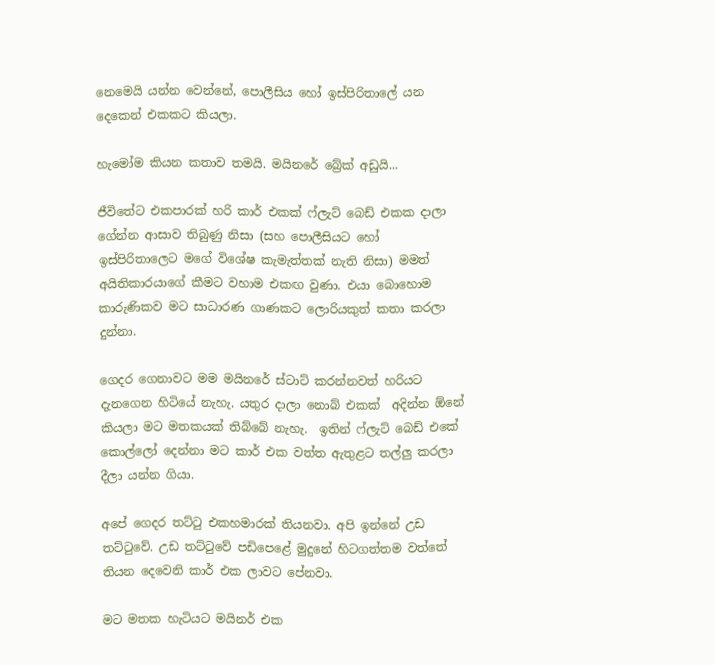නෙමෙයි යන්න වෙන්නේ, පොලීසිය හෝ ඉස්පිරිතාලේ යන දෙකෙන් එකකට කියලා.

හැමෝම කියන කතාව තමයි. මයිනරේ බ්‍රේක් අඩුයි...

ජීවිතේට එකපාරක් හරි කාර් එකක් ෆ්ලැට් බෙඩ් එකක දාලා ගේන්න ආසාව තිබුණු නිසා (සහ පොලීසියට හෝ ඉස්පිරිතාලෙට මගේ විශේෂ කැමැත්තක් නැති නිසා) මමත් අයිතිකාරයාගේ කීමට වහාම එකඟ වුණා. එයා බොහොම කාරුණිකව මට සාධාරණ ගාණකට ලොරියකුත් කතා කරලා දුන්නා.

ගෙදර ගෙනාවට මම මයිනරේ ස්ටාට් කරන්නවත් හරියට දැනගෙන හිටියේ නැහැ. යතුර දාලා නොබ් එකක්  අදින්න ඕනේ කියලා මට මතකයක් තිබ්බේ නැහැ.  ඉතින් ෆ්ලැට් බෙඩ් එකේ කොල්ලෝ දෙන්නා මට කාර් එක වත්ත ඇතුළට තල්ලු කරලා දීලා යන්න ගියා.

අපේ ගෙදර තට්ටු එකහමාරක් තියනවා. අපි ඉන්නේ උඩ තට්ටුවේ. උඩ තට්ටුවේ පඩිපෙළේ මුදුනේ හිටගත්තම වත්තේ තියන දෙවෙනි කාර් එක ලාවට පේනවා.

මට මතක හැටියට මයිනර් එක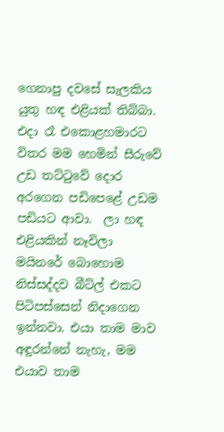ගෙනාපු දවසේ සැලකිය යුතු හඳ එළියක් තිබ්බා. එදා රෑ එකොළහමාරට විතර මම හෙමින් සීරුවේ උඩ තට්ටුවේ දොර අරගෙන පඩිපෙළේ උඩම පඩියට ආවා.  ලා හඳ එළියකින් නෑවිලා මයිනරේ බොහොම නිස්සද්දව බීට්ල් එකට පිටිපස්සෙන් නිදාගෙන ඉන්නවා. එයා තාම මාව අඳුරන්නේ නැහැ, මම එයාව තාම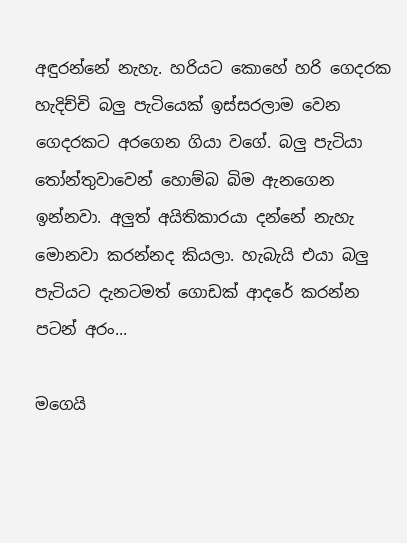අඳුරන්නේ නැහැ. හරියට කොහේ හරි ගෙදරක හැදිච්චි බලු පැටියෙක් ඉස්සරලාම වෙන ගෙදරකට අරගෙන ගියා වගේ. බලු පැටියා තෝන්තුවාවෙන් හොම්බ බිම ඇනගෙන ඉන්නවා. අලුත් අයිතිකාරයා දන්නේ නැහැ මොනවා කරන්නද කියලා. හැබැයි එයා බලු පැටියට දැනටමත් ගොඩක් ආදරේ කරන්න පටන් අරං...

මගෙයි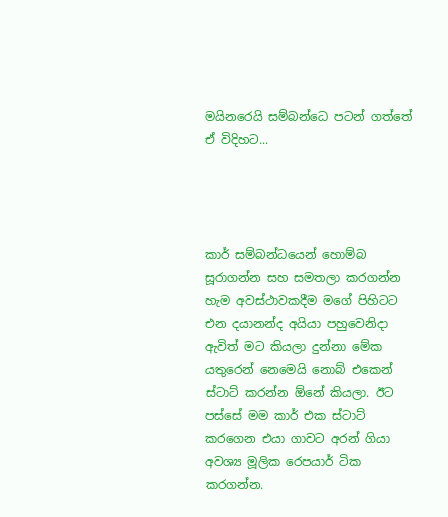මයිනරෙයි සම්බන්ධෙ පටන් ගත්තේ ඒ විදිහට...




කාර් සම්බන්ධයෙන් හොම්බ සූරාගන්න සහ සමතලා කරගන්න හැම අවස්ථාවකදීම මගේ පිහිටට එන දයානන්ද අයියා පහුවෙනිදා ඇවිත් මට කියලා දුන්නා මේක යතුරෙන් නෙමෙයි නොබ් එකෙන් ස්ටාට් කරන්න ඕනේ කියලා. ඊට පස්සේ මම කාර් එක ස්ටාට් කරගෙන එයා ගාවට අරන් ගියා අවශ්‍ය මූලික රෙපයාර් ටික කරගන්න.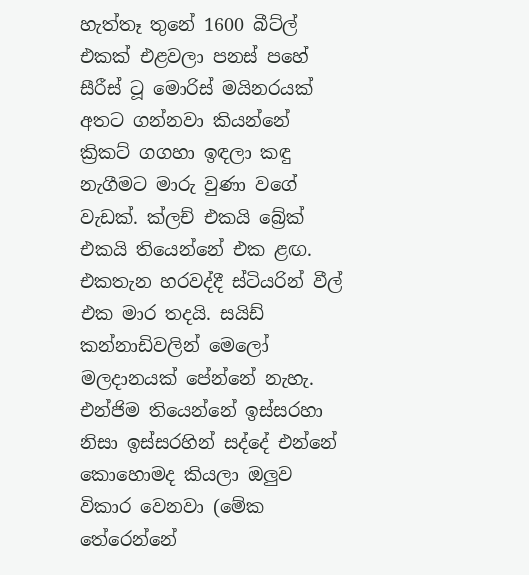හැත්තෑ තුනේ 1600 බීට්ල් එකක් එළවලා පනස් පහේ සීරීස් ටූ මොරිස් මයිනරයක් අතට ගන්නවා කියන්නේ ක්‍රිකට් ගගහා ඉඳලා කඳු නැගීමට මාරු වුණා වගේ වැඩක්. ක්ලච් එකයි බ්‍රේක් එකයි තියෙන්නේ එක ළඟ. එකතැන හරවද්දී ස්ටියරින් වීල් එක මාර තදයි. සයිඩ් කන්නාඩිවලින් මෙලෝ මලදානයක් පේන්නේ නැහැ. එන්ජිම තියෙන්නේ ඉස්සරහා නිසා ඉස්සරහින් සද්දේ එන්නේ කොහොමද කියලා ඔලුව විකාර වෙනවා (මේක තේරෙන්නේ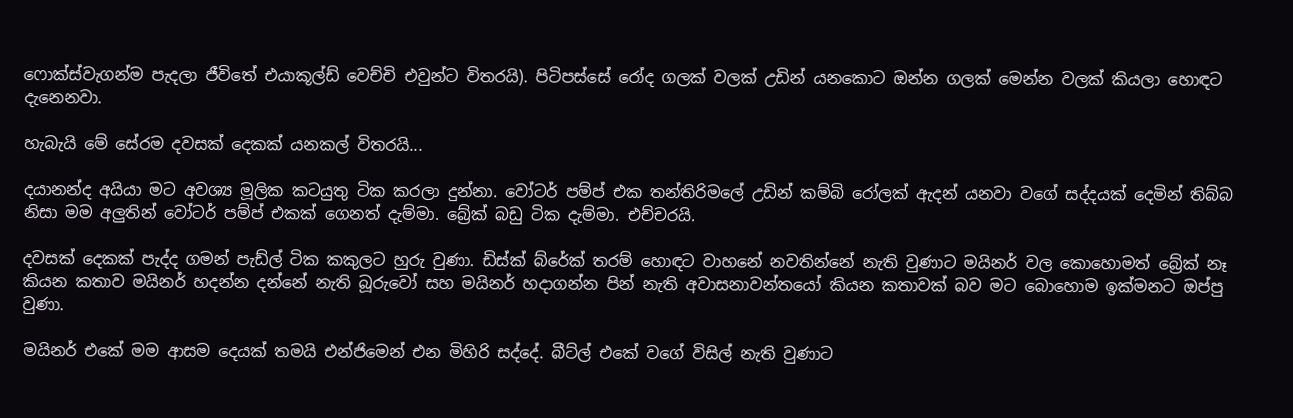ෆොක්ස්වැගන්ම පැදලා ජීවිතේ එයාකූල්ඩ් වෙච්චි එවුන්ට විතරයි). පිටිපස්සේ රෝද ගලක් වලක් උඩින් යනකොට ඔන්න ගලක් මෙන්න වලක් කියලා හොඳට දැනෙනවා.

හැබැයි මේ සේරම දවසක් දෙකක් යනකල් විතරයි...

දයානන්ද අයියා මට අවශ්‍ය මූලික කටයුතු ටික කරලා දුන්නා. වෝටර් පම්ප් එක තන්තිරිමලේ උඩින් කම්බි රෝලක් ඇදන් යනවා වගේ සද්දයක් දෙමින් තිබ්බ නිසා මම අලුතින් වෝටර් පම්ප් එකක් ගෙනත් දැම්මා. බ්‍රේක් බඩු ටික දැම්මා. එච්චරයි.

දවසක් දෙකක් පැද්ද ගමන් පැඩ්ල් ටික කකුලට හුරු වුණා. ඩිස්ක් බ්රේක් තරම් හොඳට වාහනේ නවතින්නේ නැති වුණාට මයිනර් වල කොහොමත් බ්‍රේක් නෑ කියන කතාව මයිනර් හදන්න දන්නේ නැති බූරුවෝ සහ මයිනර් හදාගන්න පින් නැති අවාසනාවන්තයෝ කියන කතාවක් බව මට බොහොම ඉක්මනට ඔප්පු වුණා.

මයිනර් එකේ මම ආසම දෙයක් තමයි එන්ජිමෙන් එන මිහිරි සද්දේ. බීට්ල් එකේ වගේ විසිල් නැති වුණාට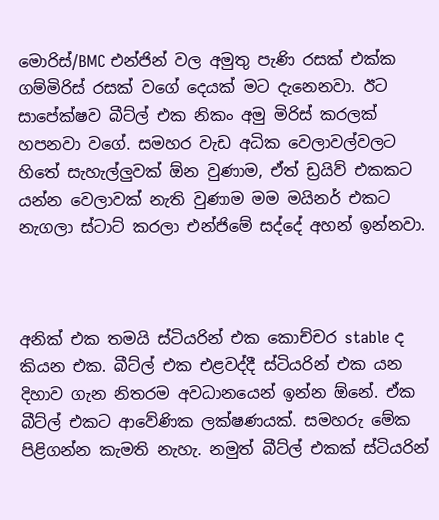මොරිස්/BMC එන්ජින් වල අමුතු පැණි රසක් එක්ක ගම්මිරිස් රසක් වගේ දෙයක් මට දැනෙනවා. ඊට සාපේක්ෂව බීට්ල් එක නිකං අමු මිරිස් කරලක් හපනවා වගේ. සමහර වැඩ අධික වෙලාවල්වලට හිතේ සැහැල්ලුවක් ඕන වුණාම, ඒත් ඩ්‍රයිව් එකකට යන්න වෙලාවක් නැති වුණාම මම මයිනර් එකට නැගලා ස්ටාට් කරලා එන්ජිමේ සද්දේ අහන් ඉන්නවා.



අනික් එක තමයි ස්ටියරින් එක කොච්චර stable ද කියන එක. බීට්ල් එක එළවද්දී ස්ටියරින් එක යන දිහාව ගැන නිතරම අවධානයෙන් ඉන්න ඕනේ. ඒක බීට්ල් එකට ආවේණික ලක්ෂණයක්. සමහරු මේක පිළිගන්න කැමති නැහැ. නමුත් බීට්ල් එකක් ස්ටියරින්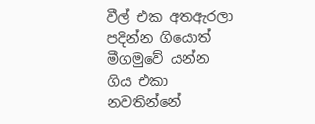වීල් එක අතඇරලා පදින්න ගියොත් මීගමුවේ යන්න ගිය එකා නවතින්නේ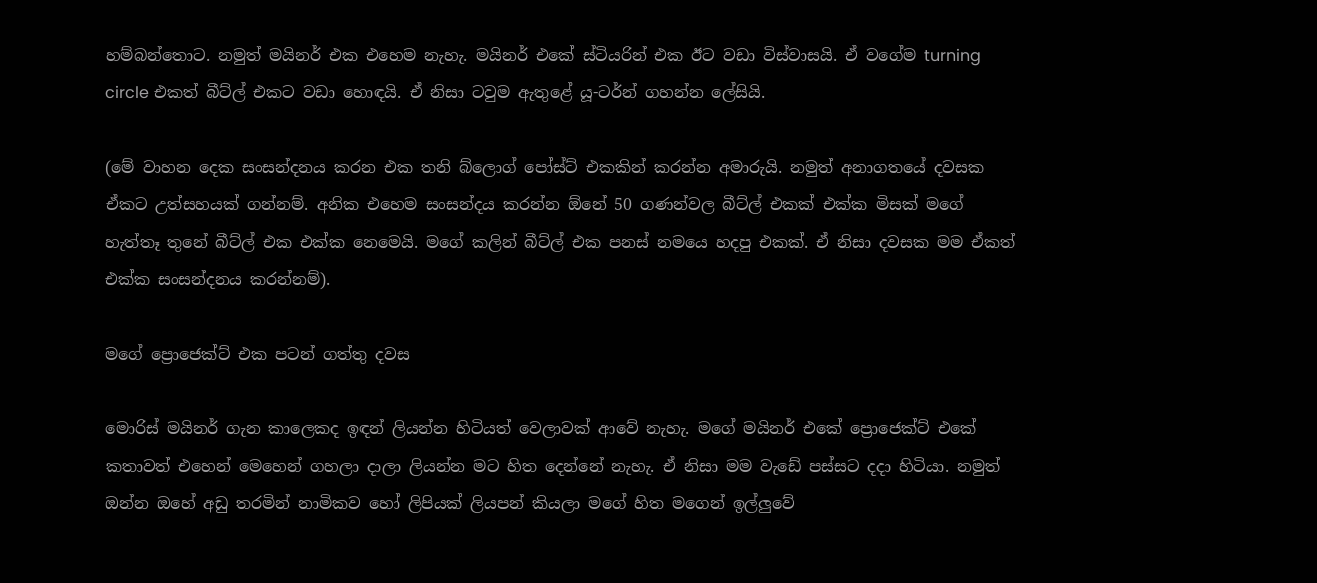හම්බන්තොට. නමුත් මයිනර් එක එහෙම නැහැ. මයිනර් එකේ ස්ටියරින් එක ඊට වඩා විස්වාසයි. ඒ වගේම turning circle එකත් බීට්ල් එකට වඩා හොඳයි. ඒ නිසා ටවුම ඇතුළේ යූ-ටර්න් ගහන්න ලේසියි.

(මේ වාහන දෙක සංසන්දනය කරන එක තනි බ්ලොග් පෝස්ට් එකකින් කරන්න අමාරුයි. නමුත් අනාගතයේ දවසක ඒකට උත්සහයක් ගන්නම්. අනික එහෙම සංසන්දය කරන්න ඕනේ 50 ගණන්වල බීට්ල් එකක් එක්ක මිසක් මගේ හැත්තෑ තුනේ බීට්ල් එක එක්ක නෙමෙයි. මගේ කලින් බීට්ල් එක පනස් නමයෙ හදපු එකක්. ඒ නිසා දවසක මම ඒකත් එක්ක සංසන්දනය කරන්නම්).

මගේ ප්‍රොජෙක්ට් එක පටන් ගත්තු දවස

මොරිස් මයිනර් ගැන කාලෙකද ඉඳන් ලියන්න හිටියත් වෙලාවක් ආවේ නැහැ. මගේ මයිනර් එකේ ප්‍රොජෙක්ට් එකේ කතාවත් එහෙන් මෙහෙන් ගහලා දාලා ලියන්න මට හිත දෙන්නේ නැහැ. ඒ නිසා මම වැඩේ පස්සට දදා හිටියා. නමුත් ඔන්න ඔහේ අඩු තරමින් නාමිකව හෝ ලිපියක් ලියපන් කියලා මගේ හිත මගෙන් ඉල්ලුවේ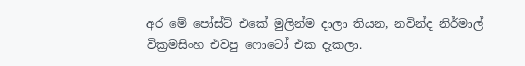අර මේ පෝස්ට් එකේ මුලින්ම දාලා තියන, නවින්ද නිර්මාල් වික්‍රමසිංහ එවපු ෆොටෝ එක දැකලා.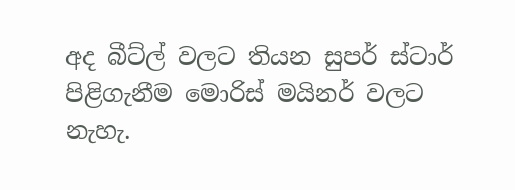අද බීට්ල් වලට තියන සුපර් ස්ටාර් පිළිගැනීම මොරිස් මයිනර් වලට නැහැ.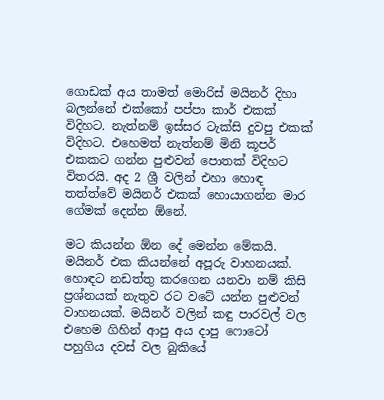ගොඩක් අය තාමත් මොරිස් මයිනර් දිහා බලන්නේ එක්කෝ පප්පා කාර් එකක් විදිහට. නැත්නම් ඉස්සර ටැක්සි දුවපු එකක් විදිහට. එහෙමත් නැත්නම් මිනි කූපර් එකකට ගන්න පුළුවන් පොතක් විදිහට විතරයි. අද 2 ශ්‍රී වලින් එහා හොඳ තත්ත්වේ මයිනර් එකක් හොයාගන්න මාර ගේමක් දෙන්න ඕනේ.

මට කියන්න ඕන දේ මෙන්න මේකයි. මයිනර් එක කියන්නේ අපූරු වාහනයක්. හොඳට නඩත්තු කරගෙන යනවා නම් කිසි ප්‍රශ්නයක් නැතුව රට වටේ යන්න පුළුවන් වාහනයක්. මයිනර් වලින් කඳු පාරවල් වල එහෙම ගිහින් ආපු අය දාපු ෆොටෝ පහුගිය දවස් වල බුකියේ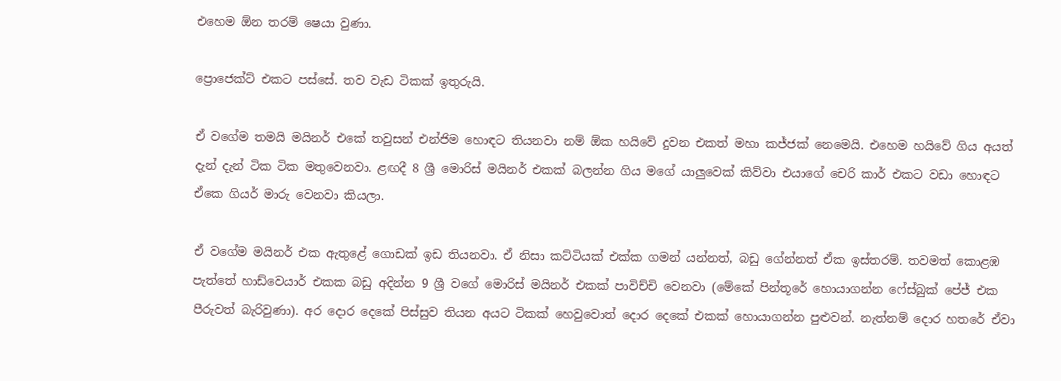එහෙම ඕන තරම් ෂෙයා වුණා.

ප්‍රොජෙක්ට් එකට පස්සේ. තව වැඩ ටිකක් ඉතුරුයි.

ඒ වගේම තමයි මයිනර් එකේ තවුසන් එන්ජිම හොඳට තියනවා නම් ඕක හයිවේ දුවන එකත් මහා කජ්ජක් නෙමෙයි. එහෙම හයිවේ ගිය අයත් දැන් දැන් ටික ටික මතුවෙනවා. ළඟදී 8 ශ්‍රී මොරිස් මයිනර් එකක් බලන්න ගිය මගේ යාලුවෙක් කිව්වා එයාගේ චෙරි කාර් එකට වඩා හොඳට ඒකෙ ගියර් මාරු වෙනවා කියලා.

ඒ වගේම මයිනර් එක ඇතුළේ ගොඩක් ඉඩ තියනවා. ඒ නිසා කට්ටියක් එක්ක ගමන් යන්නත්, බඩු ගේන්නත් ඒක ඉස්තරම්. තවමත් කොළඹ පැත්තේ හාඩ්වෙයාර් එකක බඩු අදින්න 9 ශ්‍රී වගේ මොරිස් මයිනර් එකක් පාවිච්චි වෙනවා (මේකේ පින්තූරේ හොයාගන්න ෆේස්බුක් පේජ් එක පීරුවත් බැරිවුණා). අර දොර දෙකේ පිස්සුව තියන අයට ටිකක් හෙවුවොත් දොර දෙකේ එකක් හොයාගන්න පුළුවන්. නැත්නම් දොර හතරේ ඒවා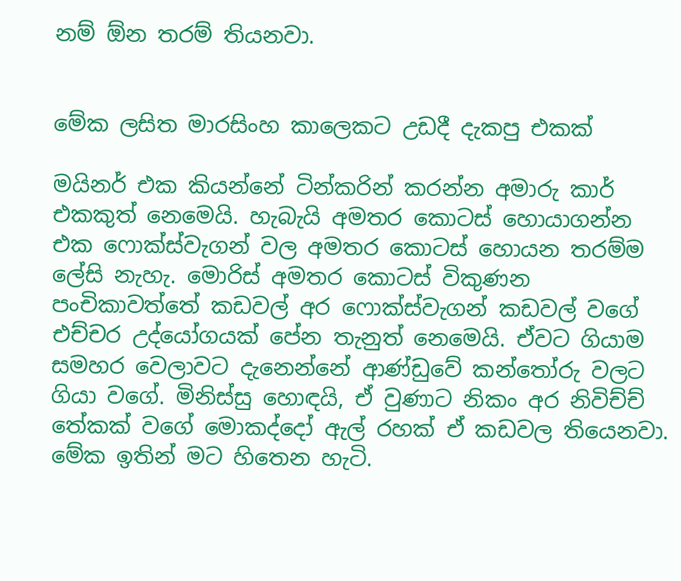නම් ඕන තරම් තියනවා.


මේක ලසිත මාරසිංහ කාලෙකට උඩදී දැකපු එකක්

මයිනර් එක කියන්නේ ටින්කරින් කරන්න අමාරු කාර් එකකුත් නෙමෙයි. හැබැයි අමතර කොටස් හොයාගන්න එක ෆොක්ස්වැගන් වල අමතර කොටස් හොයන තරම්ම ලේසි නැහැ. මොරිස් අමතර කොටස් විකුණන පංචිකාවත්තේ කඩවල් අර ෆොක්ස්වැගන් කඩවල් වගේ එච්චර උද්යෝගයක් පේන තැනුත් නෙමෙයි. ඒවට ගියාම සමහර වෙලාවට දැනෙන්නේ ආණ්ඩුවේ කන්තෝරු වලට ගියා වගේ. මිනිස්සු හොඳයි, ඒ වුණාට නිකං අර නිවිච්ච් තේකක් වගේ මොකද්දෝ ඇල් රහක් ඒ කඩවල තියෙනවා. මේක ඉතින් මට හිතෙන හැටි.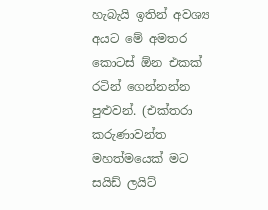හැබැයි ඉතින් අවශ්‍ය අයට මේ අමතර කොටස් ඕන එකක් රටින් ගෙන්නන්න පුළුවන්. (එක්තරා කරුණාවන්ත මහත්මයෙක් මට සයිඩ් ලයිට්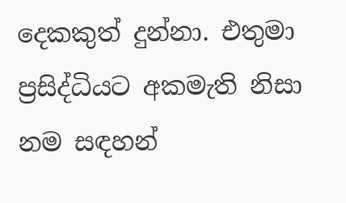දෙකකුත් දුන්නා. එතුමා ප්‍රසිද්ධියට අකමැති නිසා නම සඳහන්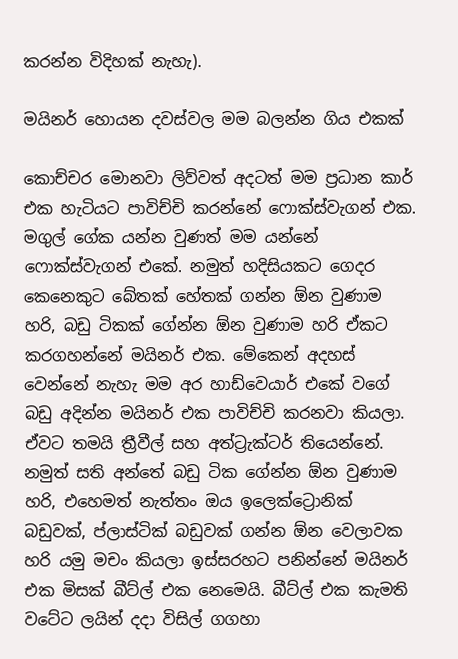කරන්න විදිහක් නැහැ).

මයිනර් හොයන දවස්වල මම බලන්න ගිය එකක්

කොච්චර මොනවා ලිව්වත් අදටත් මම ප්‍රධාන කාර් එක හැටියට පාවිච්චි කරන්නේ ෆොක්ස්වැගන් එක. මගුල් ගේක යන්න වුණත් මම යන්නේ ෆොක්ස්වැගන් එකේ. නමුත් හදිසියකට ගෙදර කෙනෙකුට බේතක් හේතක් ගන්න ඕන වුණාම හරි, බඩු ටිකක් ගේන්න ඕන වුණාම හරි ඒකට කරගහන්නේ මයිනර් එක. මේකෙන් අදහස් වෙන්නේ නැහැ මම අර හාඩ්වෙයාර් එකේ වගේ බඩු අදින්න මයිනර් එක පාවිච්චි කරනවා කියලා. ඒවට තමයි ත්‍රීවීල් සහ අත්ට්‍රැක්ටර් තියෙන්නේ. නමුත් සති අන්තේ බඩු ටික ගේන්න ඕන වුණාම හරි, එහෙමත් නැත්තං ඔය ඉලෙක්ට්‍රොනික් බඩුවක්, ප්ලාස්ටික් බඩුවක් ගන්න ඕන වෙලාවක හරි යමු මචං කියලා ඉස්සරහට පනින්නේ මයිනර් එක මිසක් බීට්ල් එක නෙමෙයි. බීට්ල් එක කැමති වටේට ලයින් දදා විසිල් ගගහා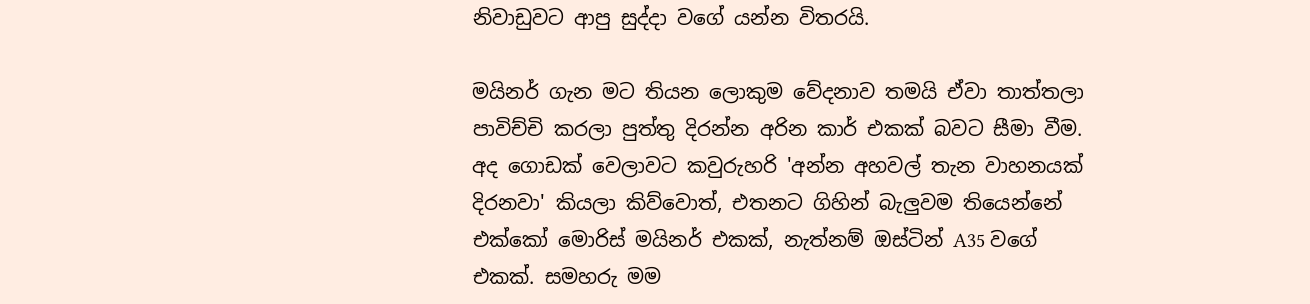නිවාඩුවට ආපු සුද්දා වගේ යන්න විතරයි.

මයිනර් ගැන මට තියන ලොකුම වේදනාව තමයි ඒවා තාත්තලා පාවිච්චි කරලා පුත්තු දිරන්න අරින කාර් එකක් බවට සීමා වීම. අද ගොඩක් වෙලාවට කවුරුහරි 'අන්න අහවල් තැන වාහනයක් දිරනවා' කියලා කිව්වොත්, එතනට ගිහින් බැලුවම තියෙන්නේ එක්කෝ මොරිස් මයිනර් එකක්, නැත්නම් ඔස්ටින් A35 වගේ එකක්. සමහරු මම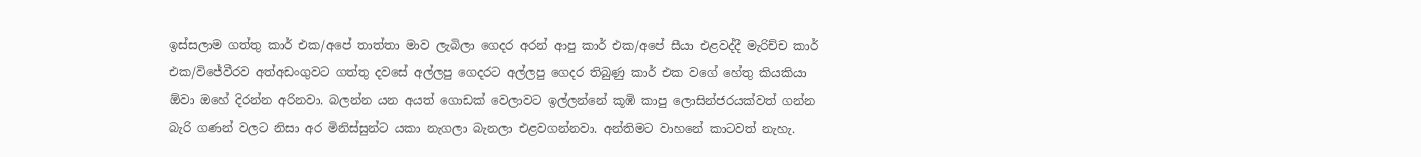ඉස්සලාම ගත්තු කාර් එක/අපේ තාත්තා මාව ලැබිලා ගෙදර අරන් ආපු කාර් එක/අපේ සීයා එළවද්දී මැරිච්ච කාර් එක/විජේවීරව අත්අඩංගුවට ගත්තු දවසේ අල්ලපු ගෙදරට අල්ලපු ගෙදර තිබුණු කාර් එක වගේ හේතු කියකියා ඕවා ඔහේ දිරන්න අරිනවා. බලන්න යන අයත් ගොඩක් වෙලාවට ඉල්ලන්නේ කූඹි කාපු ලොසින්ජරයක්වත් ගන්න බැරි ගණන් වලට නිසා අර මිනිස්සුන්ට යකා නැගලා බැනලා එළවගන්නවා. අන්තිමට වාහනේ කාටවත් නැහැ.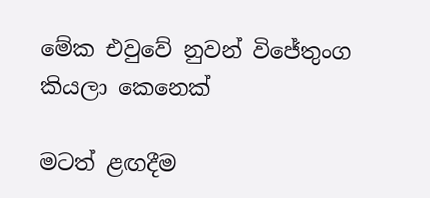මේක එවුවේ නුවන් විජේතුංග කියලා කෙනෙක්

මටත් ළඟදීම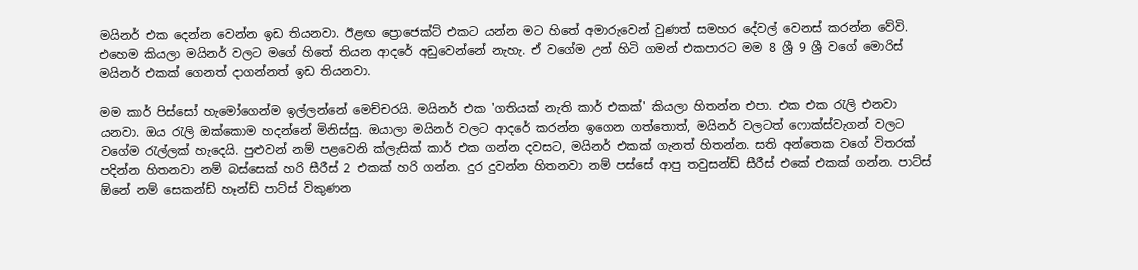මයිනර් එක දෙන්න වෙන්න ඉඩ තියනවා. ඊළඟ ප්‍රොජෙක්ට් එකට යන්න මට හිතේ අමාරුවෙන් වුණත් සමහර දේවල් වෙනස් කරන්න වේවි. එහෙම කියලා මයිනර් වලට මගේ හිතේ තියන ආදරේ අඩුවෙන්නේ නැහැ. ඒ වගේම උන් හිටි ගමන් එකපාරට මම 8 ශ්‍රී 9 ශ්‍රී වගේ මොරිස් මයිනර් එකක් ගෙනත් දාගන්නත් ඉඩ තියනවා.

මම කාර් පිස්සෝ හැමෝගෙන්ම ඉල්ලන්නේ මෙච්චරයි. මයිනර් එක 'ගතියක් නැති කාර් එකක්' කියලා හිතන්න එපා. එක එක රැලි එනවා යනවා. ඔය රැලි ඔක්කොම හදන්නේ මිනිස්සු. ඔයාලා මයිනර් වලට ආදරේ කරන්න ඉගෙන ගත්තොත්, මයිනර් වලටත් ෆොක්ස්වැගන් වලට වගේම රැල්ලක් හැදෙයි. පුළුවන් නම් පළවෙනි ක්ලැසික් කාර් එක ගන්න දවසට, මයිනර් එකක් ගැනත් හිතන්න. සති අන්තෙක වගේ විතරක් පදින්න හිතනවා නම් බස්සෙක් හරි සීරීස් 2 එකක් හරි ගන්න. දුර දුවන්න හිතනවා නම් පස්සේ ආපු තවුසන්ඩ් සීරීස් එකේ එකක් ගන්න. පාට්ස් ඕනේ නම් සෙකන්ඩ් හෑන්ඩ් පාට්ස් විකුණන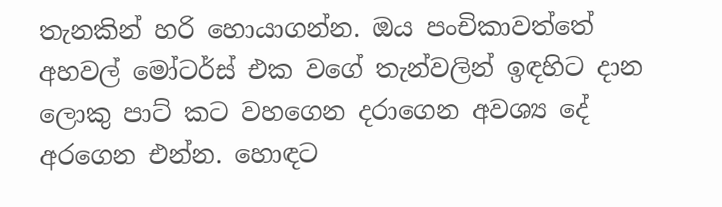තැනකින් හරි හොයාගන්න. ඔය පංචිකාවත්තේ අහවල් මෝටර්ස් එක වගේ තැන්වලින් ඉඳහිට දාන ලොකු පාට් කට වහගෙන දරාගෙන අවශ්‍ය දේ අරගෙන එන්න. හොඳට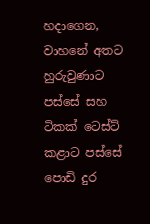හදාගෙන, වාහනේ අතට හුරුවුණාට පස්සේ සහ ටිකක් ටෙස්ට් කළාට පස්සේ පොඩි දුර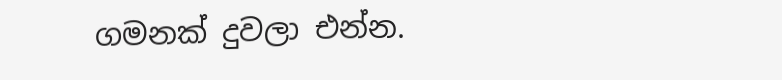ගමනක් දුවලා එන්න.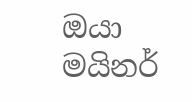ඔයා මයිනර්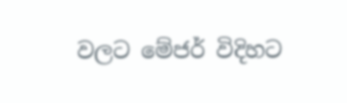වලට මේජර් විදිහට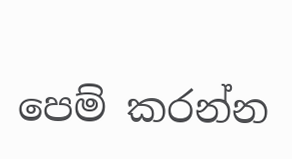පෙම් කරන්න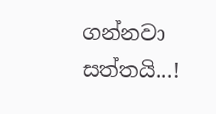ගන්නවා සත්තයි...!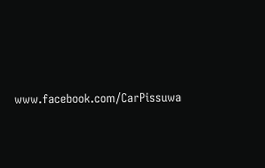www.facebook.com/CarPissuwa